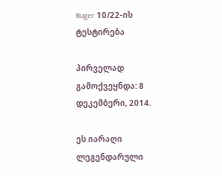Ruger 10/22-ის ტესტირება

პირველად გამოქვეყნდა: 8 დეკემბერი, 2014.

ეს იარაღი ლეგენდარული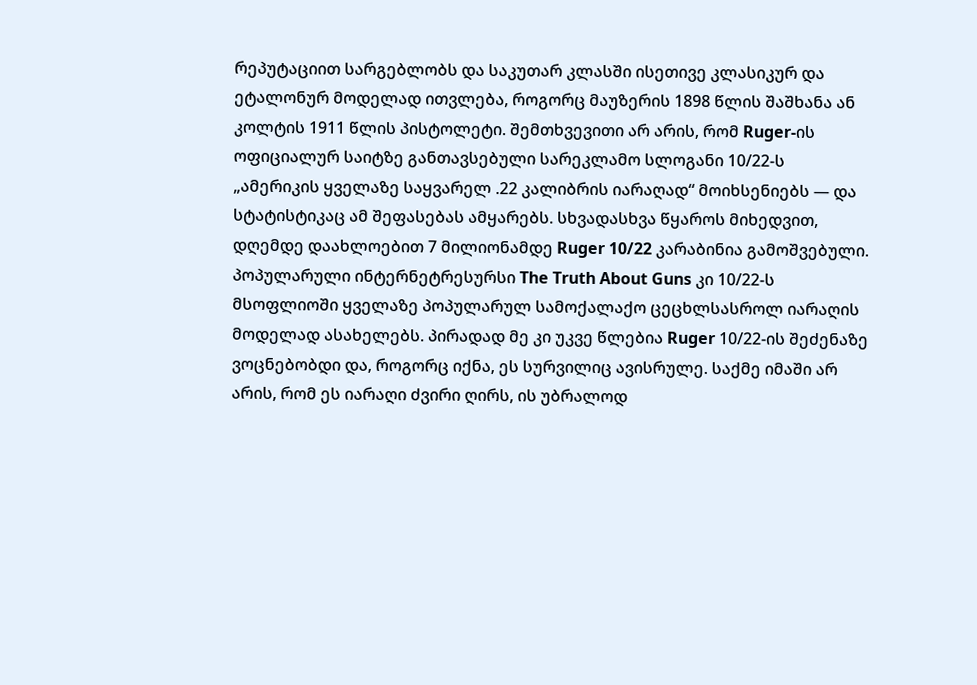რეპუტაციით სარგებლობს და საკუთარ კლასში ისეთივე კლასიკურ და ეტალონურ მოდელად ითვლება, როგორც მაუზერის 1898 წლის შაშხანა ან კოლტის 1911 წლის პისტოლეტი. შემთხვევითი არ არის, რომ Ruger-ის ოფიციალურ საიტზე განთავსებული სარეკლამო სლოგანი 10/22-ს „ამერიკის ყველაზე საყვარელ .22 კალიბრის იარაღად“ მოიხსენიებს — და სტატისტიკაც ამ შეფასებას ამყარებს. სხვადასხვა წყაროს მიხედვით, დღემდე დაახლოებით 7 მილიონამდე Ruger 10/22 კარაბინია გამოშვებული. პოპულარული ინტერნეტრესურსი The Truth About Guns კი 10/22-ს მსოფლიოში ყველაზე პოპულარულ სამოქალაქო ცეცხლსასროლ იარაღის მოდელად ასახელებს. პირადად მე კი უკვე წლებია Ruger 10/22-ის შეძენაზე ვოცნებობდი და, როგორც იქნა, ეს სურვილიც ავისრულე. საქმე იმაში არ არის, რომ ეს იარაღი ძვირი ღირს, ის უბრალოდ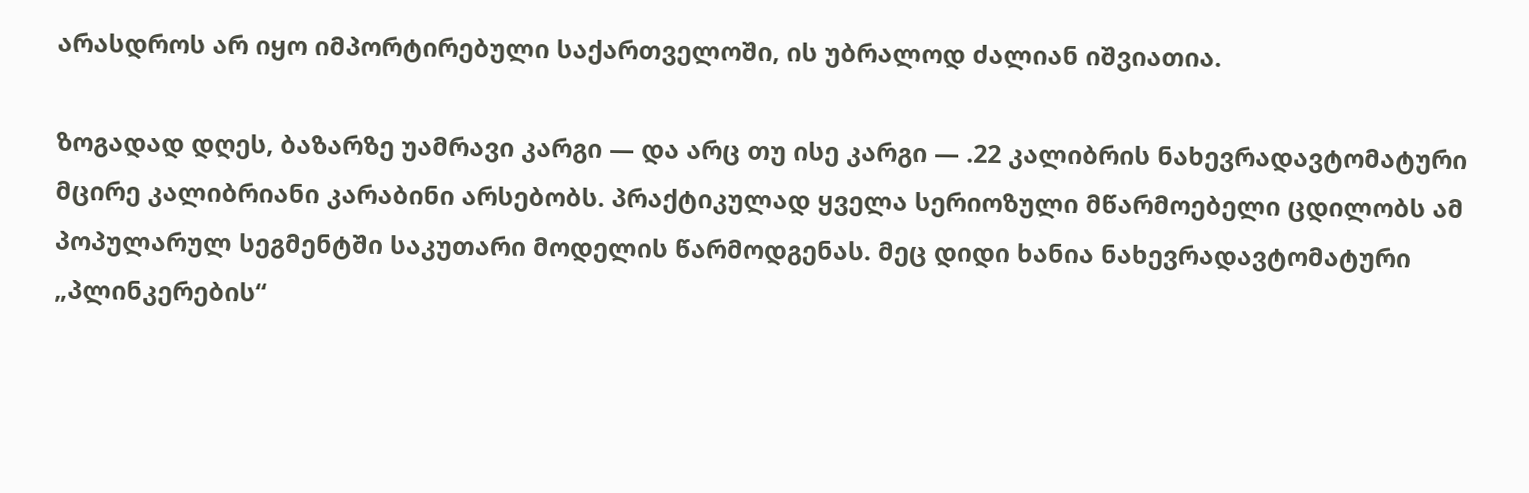არასდროს არ იყო იმპორტირებული საქართველოში, ის უბრალოდ ძალიან იშვიათია.

ზოგადად დღეს, ბაზარზე უამრავი კარგი — და არც თუ ისე კარგი — .22 კალიბრის ნახევრადავტომატური მცირე კალიბრიანი კარაბინი არსებობს. პრაქტიკულად ყველა სერიოზული მწარმოებელი ცდილობს ამ პოპულარულ სეგმენტში საკუთარი მოდელის წარმოდგენას. მეც დიდი ხანია ნახევრადავტომატური „პლინკერების“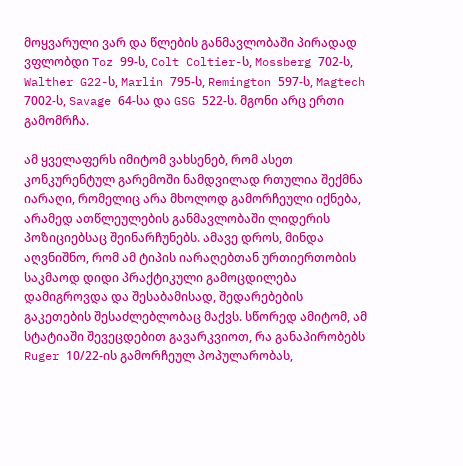მოყვარული ვარ და წლების განმავლობაში პირადად ვფლობდი Toz 99-ს, Colt Coltier-ს, Mossberg 702-ს, Walther G22-ს, Marlin 795-ს, Remington 597-ს, Magtech 7002-ს, Savage 64-სა და GSG 522-ს. მგონი არც ერთი გამომრჩა.

ამ ყველაფერს იმიტომ ვახსენებ, რომ ასეთ კონკურენტულ გარემოში ნამდვილად რთულია შექმნა იარაღი, რომელიც არა მხოლოდ გამორჩეული იქნება, არამედ ათწლეულების განმავლობაში ლიდერის პოზიციებსაც შეინარჩუნებს. ამავე დროს, მინდა აღვნიშნო, რომ ამ ტიპის იარაღებთან ურთიერთობის საკმაოდ დიდი პრაქტიკული გამოცდილება დამიგროვდა და შესაბამისად, შედარებების გაკეთების შესაძლებლობაც მაქვს. სწორედ ამიტომ, ამ სტატიაში შევეცდებით გავარკვიოთ, რა განაპირობებს Ruger 10/22-ის გამორჩეულ პოპულარობას,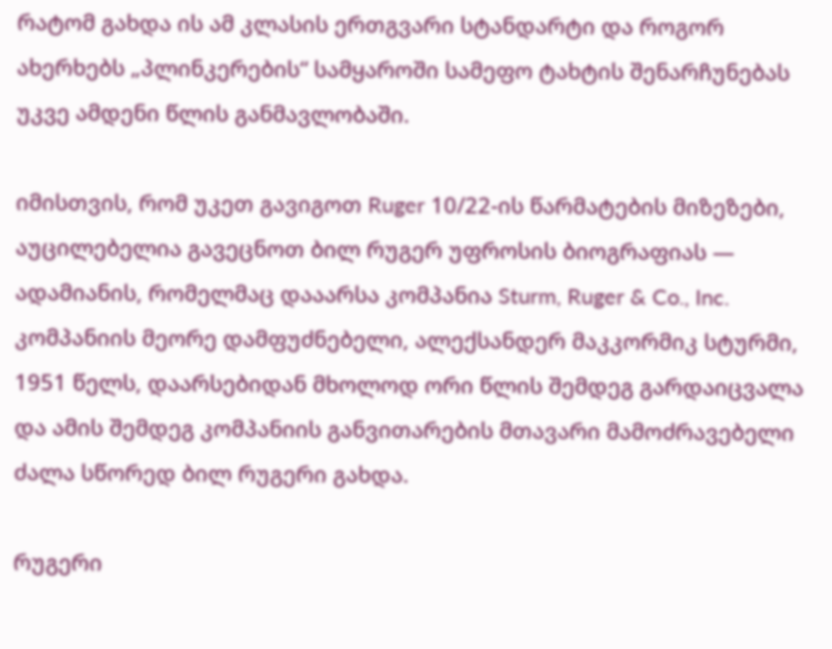რატომ გახდა ის ამ კლასის ერთგვარი სტანდარტი და როგორ ახერხებს „პლინკერების“ სამყაროში სამეფო ტახტის შენარჩუნებას უკვე ამდენი წლის განმავლობაში.

იმისთვის, რომ უკეთ გავიგოთ Ruger 10/22-ის წარმატების მიზეზები, აუცილებელია გავეცნოთ ბილ რუგერ უფროსის ბიოგრაფიას — ადამიანის, რომელმაც დააარსა კომპანია Sturm, Ruger & Co., Inc. კომპანიის მეორე დამფუძნებელი, ალექსანდერ მაკკორმიკ სტურმი, 1951 წელს, დაარსებიდან მხოლოდ ორი წლის შემდეგ გარდაიცვალა და ამის შემდეგ კომპანიის განვითარების მთავარი მამოძრავებელი ძალა სწორედ ბილ რუგერი გახდა.

რუგერი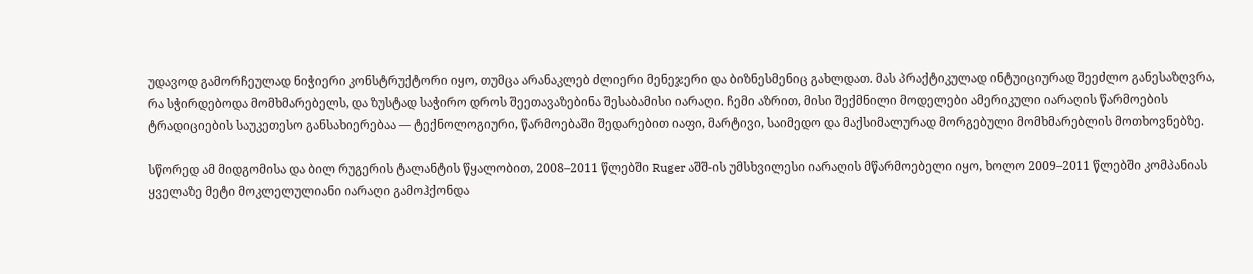უდავოდ გამორჩეულად ნიჭიერი კონსტრუქტორი იყო, თუმცა არანაკლებ ძლიერი მენეჯერი და ბიზნესმენიც გახლდათ. მას პრაქტიკულად ინტუიციურად შეეძლო განესაზღვრა, რა სჭირდებოდა მომხმარებელს, და ზუსტად საჭირო დროს შეეთავაზებინა შესაბამისი იარაღი. ჩემი აზრით, მისი შექმნილი მოდელები ამერიკული იარაღის წარმოების ტრადიციების საუკეთესო განსახიერებაა — ტექნოლოგიური, წარმოებაში შედარებით იაფი, მარტივი, საიმედო და მაქსიმალურად მორგებული მომხმარებლის მოთხოვნებზე.

სწორედ ამ მიდგომისა და ბილ რუგერის ტალანტის წყალობით, 2008–2011 წლებში Ruger აშშ-ის უმსხვილესი იარაღის მწარმოებელი იყო, ხოლო 2009–2011 წლებში კომპანიას ყველაზე მეტი მოკლელულიანი იარაღი გამოჰქონდა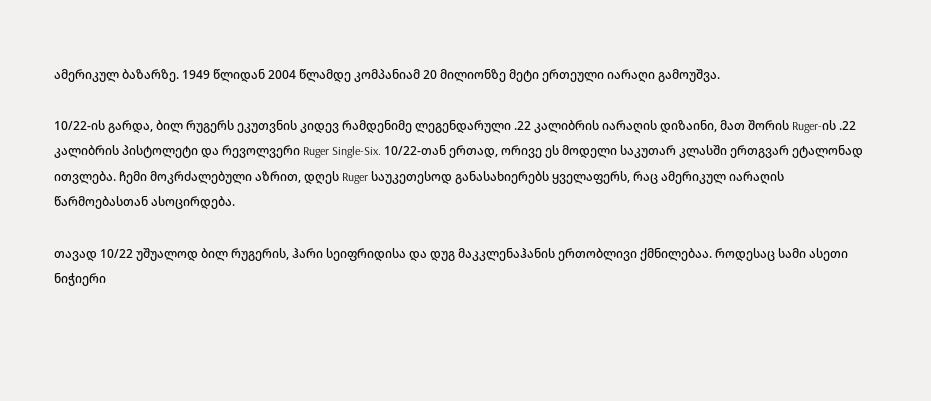ამერიკულ ბაზარზე. 1949 წლიდან 2004 წლამდე კომპანიამ 20 მილიონზე მეტი ერთეული იარაღი გამოუშვა.

10/22-ის გარდა, ბილ რუგერს ეკუთვნის კიდევ რამდენიმე ლეგენდარული .22 კალიბრის იარაღის დიზაინი, მათ შორის Ruger-ის .22 კალიბრის პისტოლეტი და რევოლვერი Ruger Single-Six. 10/22-თან ერთად, ორივე ეს მოდელი საკუთარ კლასში ერთგვარ ეტალონად ითვლება. ჩემი მოკრძალებული აზრით, დღეს Ruger საუკეთესოდ განასახიერებს ყველაფერს, რაც ამერიკულ იარაღის წარმოებასთან ასოცირდება.

თავად 10/22 უშუალოდ ბილ რუგერის, ჰარი სეიფრიდისა და დუგ მაკკლენაჰანის ერთობლივი ქმნილებაა. როდესაც სამი ასეთი ნიჭიერი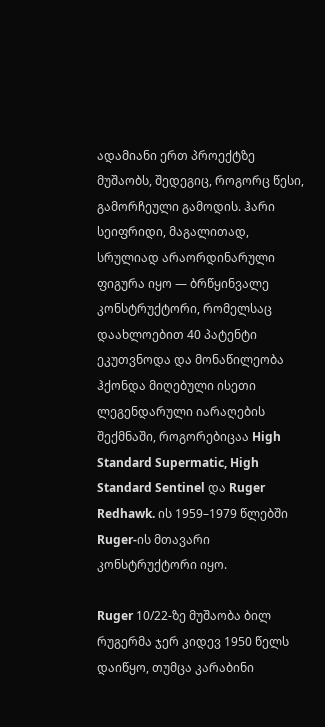ადამიანი ერთ პროექტზე მუშაობს, შედეგიც, როგორც წესი, გამორჩეული გამოდის. ჰარი სეიფრიდი, მაგალითად, სრულიად არაორდინარული ფიგურა იყო — ბრწყინვალე კონსტრუქტორი, რომელსაც დაახლოებით 40 პატენტი ეკუთვნოდა და მონაწილეობა ჰქონდა მიღებული ისეთი ლეგენდარული იარაღების შექმნაში, როგორებიცაა High Standard Supermatic, High Standard Sentinel და Ruger Redhawk. ის 1959–1979 წლებში Ruger-ის მთავარი კონსტრუქტორი იყო.

Ruger 10/22-ზე მუშაობა ბილ რუგერმა ჯერ კიდევ 1950 წელს დაიწყო, თუმცა კარაბინი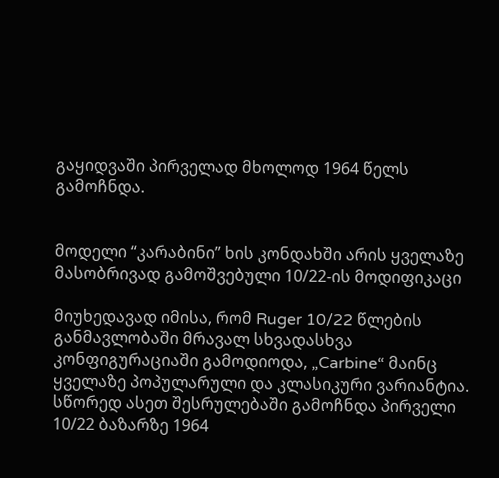გაყიდვაში პირველად მხოლოდ 1964 წელს გამოჩნდა.


მოდელი “კარაბინი” ხის კონდახში არის ყველაზე მასობრივად გამოშვებული 10/22-ის მოდიფიკაცი

მიუხედავად იმისა, რომ Ruger 10/22 წლების განმავლობაში მრავალ სხვადასხვა კონფიგურაციაში გამოდიოდა, „Carbine“ მაინც ყველაზე პოპულარული და კლასიკური ვარიანტია. სწორედ ასეთ შესრულებაში გამოჩნდა პირველი 10/22 ბაზარზე 1964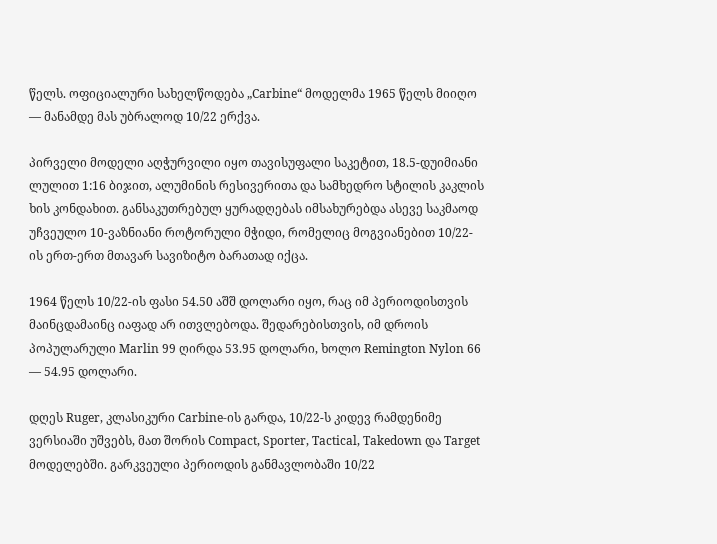წელს. ოფიციალური სახელწოდება „Carbine“ მოდელმა 1965 წელს მიიღო — მანამდე მას უბრალოდ 10/22 ერქვა.

პირველი მოდელი აღჭურვილი იყო თავისუფალი საკეტით, 18.5-დუიმიანი ლულით 1:16 ბიჯით, ალუმინის რესივერითა და სამხედრო სტილის კაკლის ხის კონდახით. განსაკუთრებულ ყურადღებას იმსახურებდა ასევე საკმაოდ უჩვეულო 10-ვაზნიანი როტორული მჭიდი, რომელიც მოგვიანებით 10/22-ის ერთ-ერთ მთავარ სავიზიტო ბარათად იქცა.

1964 წელს 10/22-ის ფასი 54.50 აშშ დოლარი იყო, რაც იმ პერიოდისთვის მაინცდამაინც იაფად არ ითვლებოდა. შედარებისთვის, იმ დროის პოპულარული Marlin 99 ღირდა 53.95 დოლარი, ხოლო Remington Nylon 66 — 54.95 დოლარი.

დღეს Ruger, კლასიკური Carbine-ის გარდა, 10/22-ს კიდევ რამდენიმე ვერსიაში უშვებს, მათ შორის Compact, Sporter, Tactical, Takedown და Target მოდელებში. გარკვეული პერიოდის განმავლობაში 10/22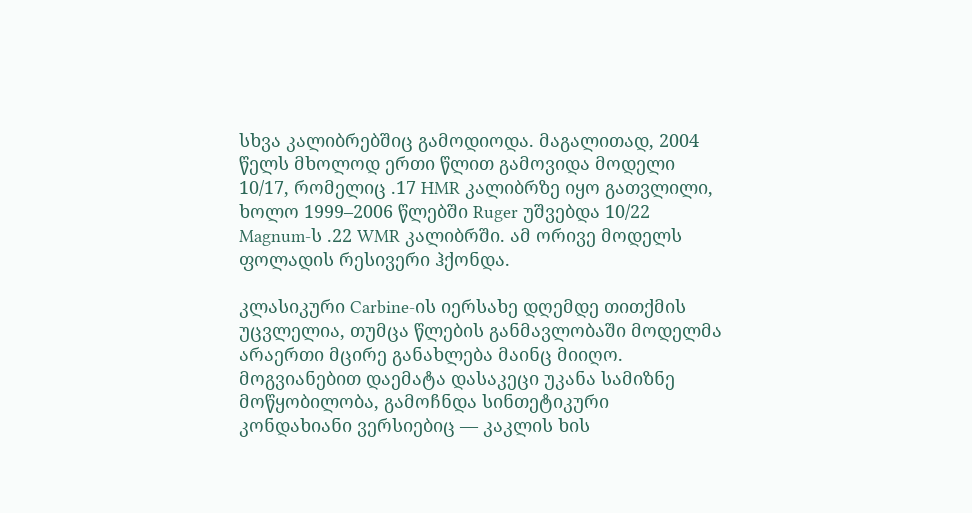სხვა კალიბრებშიც გამოდიოდა. მაგალითად, 2004 წელს მხოლოდ ერთი წლით გამოვიდა მოდელი 10/17, რომელიც .17 HMR კალიბრზე იყო გათვლილი, ხოლო 1999–2006 წლებში Ruger უშვებდა 10/22 Magnum-ს .22 WMR კალიბრში. ამ ორივე მოდელს ფოლადის რესივერი ჰქონდა.

კლასიკური Carbine-ის იერსახე დღემდე თითქმის უცვლელია, თუმცა წლების განმავლობაში მოდელმა არაერთი მცირე განახლება მაინც მიიღო. მოგვიანებით დაემატა დასაკეცი უკანა სამიზნე მოწყობილობა, გამოჩნდა სინთეტიკური კონდახიანი ვერსიებიც — კაკლის ხის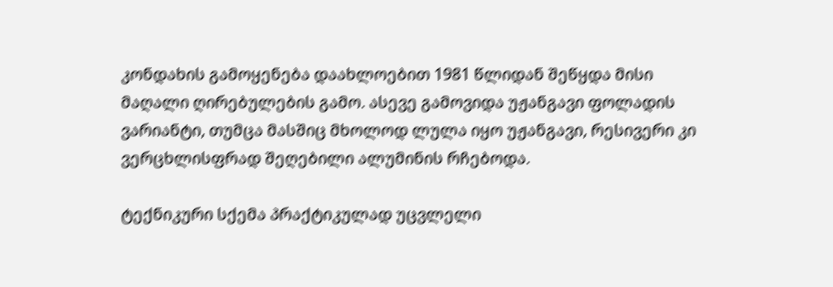კონდახის გამოყენება დაახლოებით 1981 წლიდან შეწყდა მისი მაღალი ღირებულების გამო. ასევე გამოვიდა უჟანგავი ფოლადის ვარიანტი, თუმცა მასშიც მხოლოდ ლულა იყო უჟანგავი, რესივერი კი ვერცხლისფრად შეღებილი ალუმინის რჩებოდა.

ტექნიკური სქემა პრაქტიკულად უცვლელი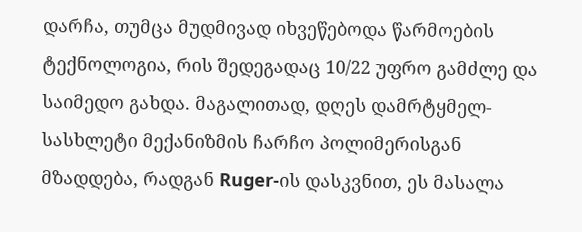დარჩა, თუმცა მუდმივად იხვეწებოდა წარმოების ტექნოლოგია, რის შედეგადაც 10/22 უფრო გამძლე და საიმედო გახდა. მაგალითად, დღეს დამრტყმელ-სასხლეტი მექანიზმის ჩარჩო პოლიმერისგან მზადდება, რადგან Ruger-ის დასკვნით, ეს მასალა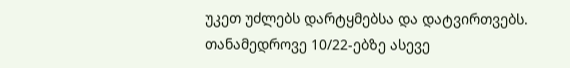უკეთ უძლებს დარტყმებსა და დატვირთვებს. თანამედროვე 10/22-ებზე ასევე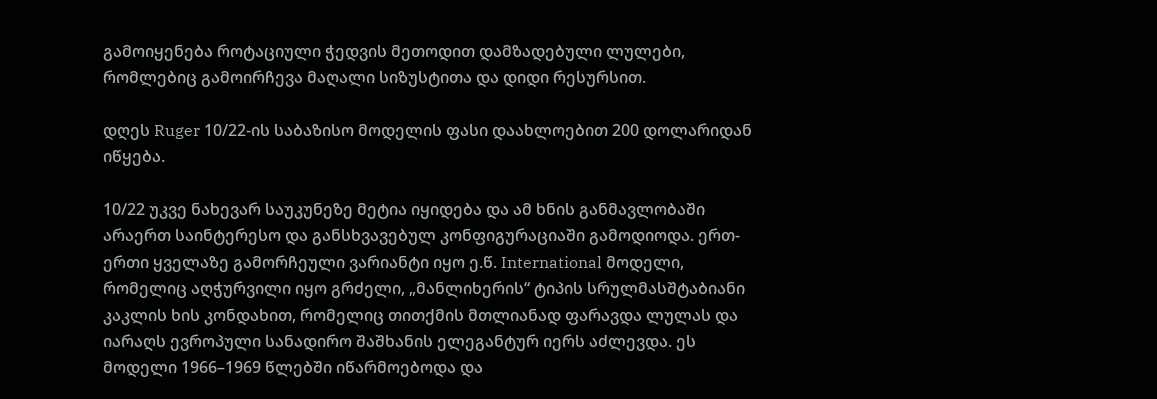გამოიყენება როტაციული ჭედვის მეთოდით დამზადებული ლულები, რომლებიც გამოირჩევა მაღალი სიზუსტითა და დიდი რესურსით.

დღეს Ruger 10/22-ის საბაზისო მოდელის ფასი დაახლოებით 200 დოლარიდან იწყება.

10/22 უკვე ნახევარ საუკუნეზე მეტია იყიდება და ამ ხნის განმავლობაში არაერთ საინტერესო და განსხვავებულ კონფიგურაციაში გამოდიოდა. ერთ-ერთი ყველაზე გამორჩეული ვარიანტი იყო ე.წ. International მოდელი, რომელიც აღჭურვილი იყო გრძელი, „მანლიხერის“ ტიპის სრულმასშტაბიანი კაკლის ხის კონდახით, რომელიც თითქმის მთლიანად ფარავდა ლულას და იარაღს ევროპული სანადირო შაშხანის ელეგანტურ იერს აძლევდა. ეს მოდელი 1966–1969 წლებში იწარმოებოდა და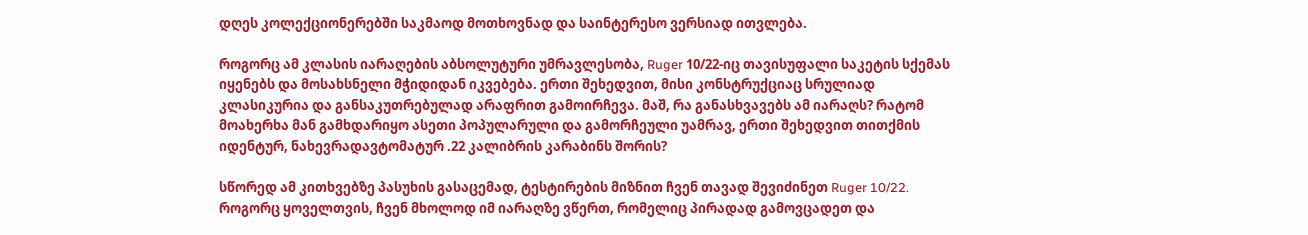დღეს კოლექციონერებში საკმაოდ მოთხოვნად და საინტერესო ვერსიად ითვლება.

როგორც ამ კლასის იარაღების აბსოლუტური უმრავლესობა, Ruger 10/22-იც თავისუფალი საკეტის სქემას იყენებს და მოსახსნელი მჭიდიდან იკვებება. ერთი შეხედვით, მისი კონსტრუქციაც სრულიად კლასიკურია და განსაკუთრებულად არაფრით გამოირჩევა. მაშ, რა განასხვავებს ამ იარაღს? რატომ მოახერხა მან გამხდარიყო ასეთი პოპულარული და გამორჩეული უამრავ, ერთი შეხედვით თითქმის იდენტურ, ნახევრადავტომატურ .22 კალიბრის კარაბინს შორის?

სწორედ ამ კითხვებზე პასუხის გასაცემად, ტესტირების მიზნით ჩვენ თავად შევიძინეთ Ruger 10/22. როგორც ყოველთვის, ჩვენ მხოლოდ იმ იარაღზე ვწერთ, რომელიც პირადად გამოვცადეთ და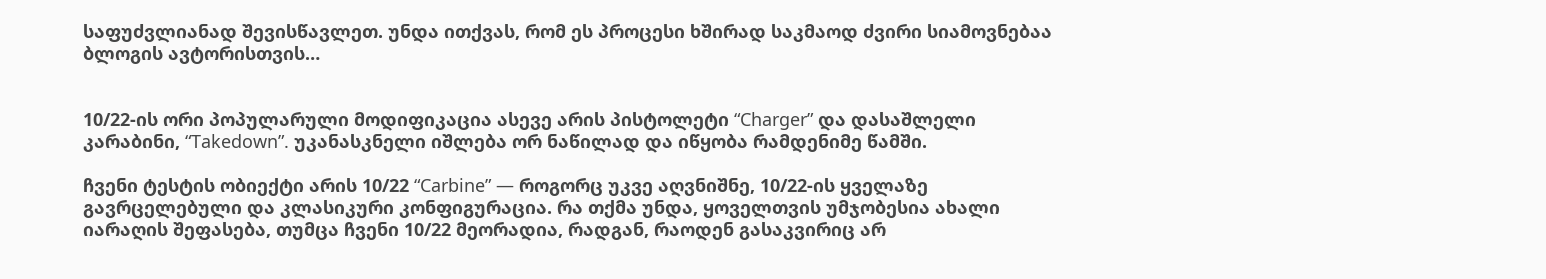საფუძვლიანად შევისწავლეთ. უნდა ითქვას, რომ ეს პროცესი ხშირად საკმაოდ ძვირი სიამოვნებაა ბლოგის ავტორისთვის…


10/22-ის ორი პოპულარული მოდიფიკაცია ასევე არის პისტოლეტი “Charger” და დასაშლელი კარაბინი, “Takedown”. უკანასკნელი იშლება ორ ნაწილად და იწყობა რამდენიმე წამში.

ჩვენი ტესტის ობიექტი არის 10/22 “Carbine” — როგორც უკვე აღვნიშნე, 10/22-ის ყველაზე გავრცელებული და კლასიკური კონფიგურაცია. რა თქმა უნდა, ყოველთვის უმჯობესია ახალი იარაღის შეფასება, თუმცა ჩვენი 10/22 მეორადია, რადგან, რაოდენ გასაკვირიც არ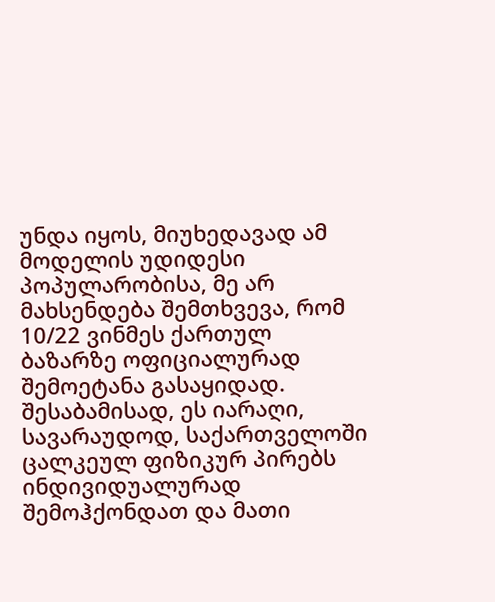უნდა იყოს, მიუხედავად ამ მოდელის უდიდესი პოპულარობისა, მე არ მახსენდება შემთხვევა, რომ 10/22 ვინმეს ქართულ ბაზარზე ოფიციალურად შემოეტანა გასაყიდად. შესაბამისად, ეს იარაღი, სავარაუდოდ, საქართველოში ცალკეულ ფიზიკურ პირებს ინდივიდუალურად შემოჰქონდათ და მათი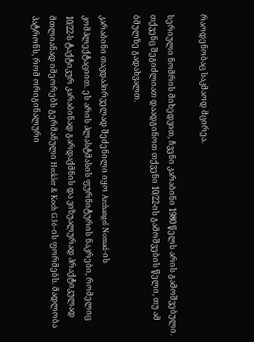რაოდენობაც საკმაოდ მცირეა.

სერიული ნომრის მიხედვით, ჩვენი კარაბინი 1980 წელს არის გამოშვებული. თქვენც შეგიძლიათ დაადგინოთ თქვენი 10/22-ის გამოშვების წელი, თუ ამ ბმულზე გადახვალთ.

კარაბინი თავდაპირველად შეძენილი იყო Archangel Nomad-ის კომპლექტაციით. ეს არის პლასტმასის ფურნიტურის ნაკრები, რომელიც 10/22-ს ტაქტიკურ კარაბინად გარდაქმნის და ვიზუალურად პრაქტიკულად მთლიანად იმეორებს გერმანული Heckler & Koch G36-ის ფორმებს. მადლობა პატრონს, რომ ორიგინალური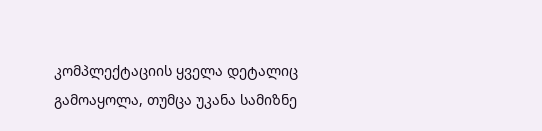კომპლექტაციის ყველა დეტალიც გამოაყოლა, თუმცა უკანა სამიზნე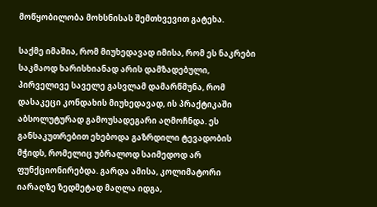მოწყობილობა მოხსნისას შემთხვევით გატეხა.

საქმე იმაშია, რომ მიუხედავად იმისა, რომ ეს ნაკრები საკმაოდ ხარისხიანად არის დამზადებული, პირველივე საველე გასვლამ დამარწმუნა, რომ დასაკეცი კონდახის მიუხედავად, ის პრაქტიკაში აბსოლუტურად გამოუსადეგარი აღმოჩნდა. ეს განსაკუთრებით ეხებოდა გაზრდილი ტევადობის მჭიდს, რომელიც უბრალოდ საიმედოდ არ ფუნქციონირებდა. გარდა ამისა, კოლიმატორი იარაღზე ზედმეტად მაღლა იდგა,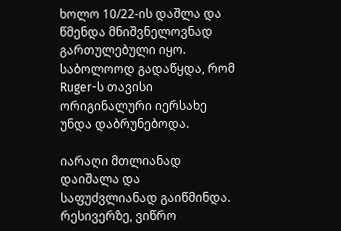ხოლო 10/22-ის დაშლა და წმენდა მნიშვნელოვნად გართულებული იყო. საბოლოოდ გადაწყდა, რომ Ruger-ს თავისი ორიგინალური იერსახე უნდა დაბრუნებოდა.

იარაღი მთლიანად დაიშალა და საფუძვლიანად გაიწმინდა. რესივერზე, ვიწრო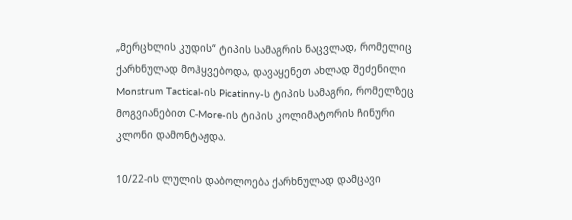„მერცხლის კუდის“ ტიპის სამაგრის ნაცვლად, რომელიც ქარხნულად მოჰყვებოდა, დავაყენეთ ახლად შეძენილი Monstrum Tactical-ის Picatinny-ს ტიპის სამაგრი, რომელზეც მოგვიანებით С-More-ის ტიპის კოლიმატორის ჩინური კლონი დამონტაჟდა.

10/22-ის ლულის დაბოლოება ქარხნულად დამცავი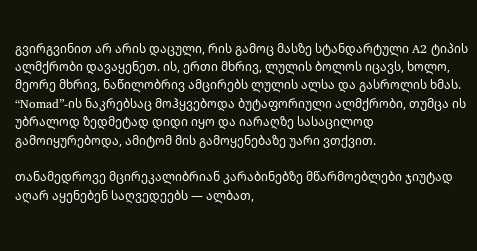გვირგვინით არ არის დაცული, რის გამოც მასზე სტანდარტული A2 ტიპის ალმქრობი დავაყენეთ. ის, ერთი მხრივ, ლულის ბოლოს იცავს, ხოლო, მეორე მხრივ, ნაწილობრივ ამცირებს ლულის ალსა და გასროლის ხმას. “Nomad”-ის ნაკრებსაც მოჰყვებოდა ბუტაფორიული ალმქრობი, თუმცა ის უბრალოდ ზედმეტად დიდი იყო და იარაღზე სასაცილოდ გამოიყურებოდა, ამიტომ მის გამოყენებაზე უარი ვთქვით.

თანამედროვე მცირეკალიბრიან კარაბინებზე მწარმოებლები ჯიუტად აღარ აყენებენ საღვედეებს — ალბათ,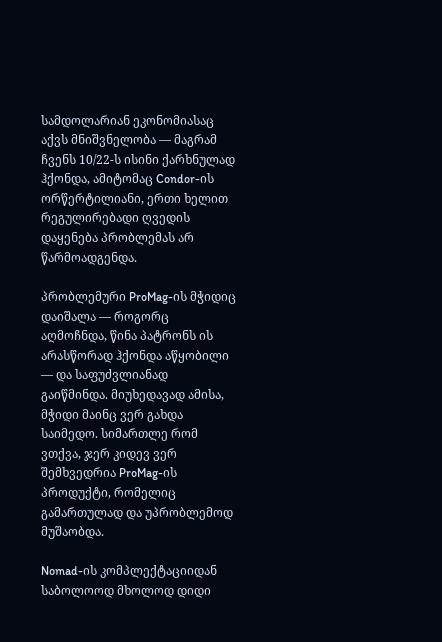სამდოლარიან ეკონომიასაც აქვს მნიშვნელობა — მაგრამ ჩვენს 10/22-ს ისინი ქარხნულად ჰქონდა, ამიტომაც Condor-ის ორწერტილიანი, ერთი ხელით რეგულირებადი ღვედის დაყენება პრობლემას არ წარმოადგენდა.

პრობლემური ProMag-ის მჭიდიც დაიშალა — როგორც აღმოჩნდა, წინა პატრონს ის არასწორად ჰქონდა აწყობილი — და საფუძვლიანად გაიწმინდა. მიუხედავად ამისა, მჭიდი მაინც ვერ გახდა საიმედო. სიმართლე რომ ვთქვა, ჯერ კიდევ ვერ შემხვედრია ProMag-ის პროდუქტი, რომელიც გამართულად და უპრობლემოდ მუშაობდა.

Nomad-ის კომპლექტაციიდან საბოლოოდ მხოლოდ დიდი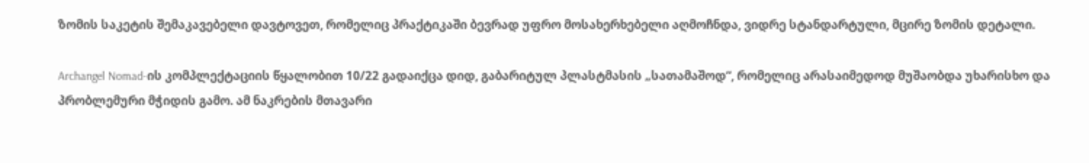ზომის საკეტის შემაკავებელი დავტოვეთ, რომელიც პრაქტიკაში ბევრად უფრო მოსახერხებელი აღმოჩნდა, ვიდრე სტანდარტული, მცირე ზომის დეტალი.

Archangel Nomad-ის კომპლექტაციის წყალობით 10/22 გადაიქცა დიდ, გაბარიტულ პლასტმასის „სათამაშოდ“, რომელიც არასაიმედოდ მუშაობდა უხარისხო და პრობლემური მჭიდის გამო. ამ ნაკრების მთავარი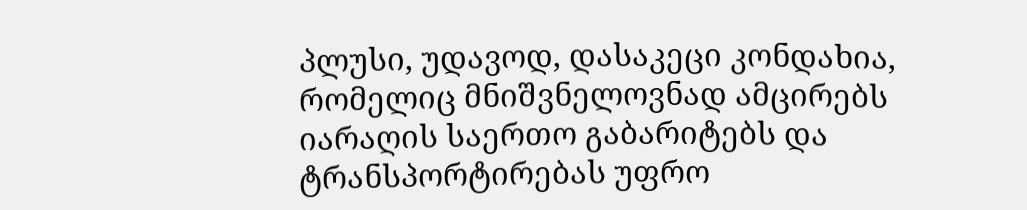პლუსი, უდავოდ, დასაკეცი კონდახია, რომელიც მნიშვნელოვნად ამცირებს იარაღის საერთო გაბარიტებს და ტრანსპორტირებას უფრო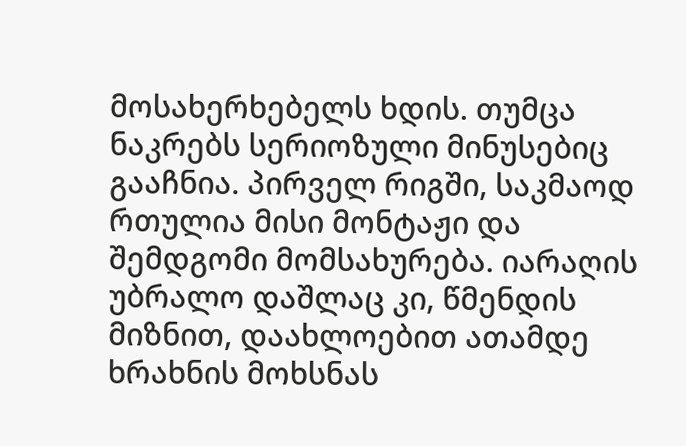მოსახერხებელს ხდის. თუმცა ნაკრებს სერიოზული მინუსებიც გააჩნია. პირველ რიგში, საკმაოდ რთულია მისი მონტაჟი და შემდგომი მომსახურება. იარაღის უბრალო დაშლაც კი, წმენდის მიზნით, დაახლოებით ათამდე ხრახნის მოხსნას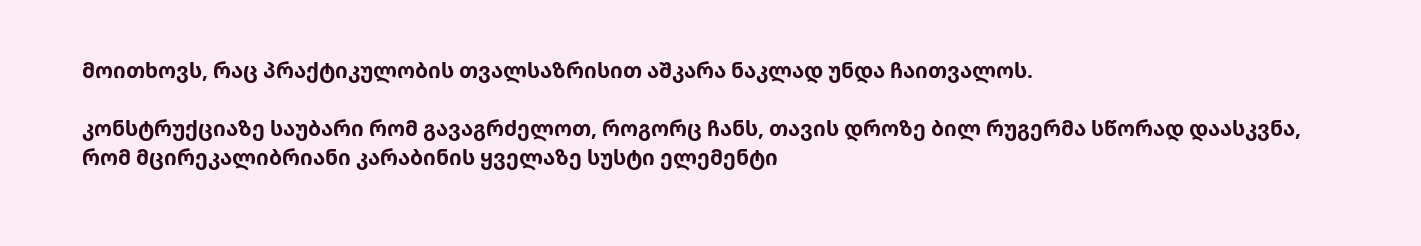მოითხოვს, რაც პრაქტიკულობის თვალსაზრისით აშკარა ნაკლად უნდა ჩაითვალოს.

კონსტრუქციაზე საუბარი რომ გავაგრძელოთ, როგორც ჩანს, თავის დროზე ბილ რუგერმა სწორად დაასკვნა, რომ მცირეკალიბრიანი კარაბინის ყველაზე სუსტი ელემენტი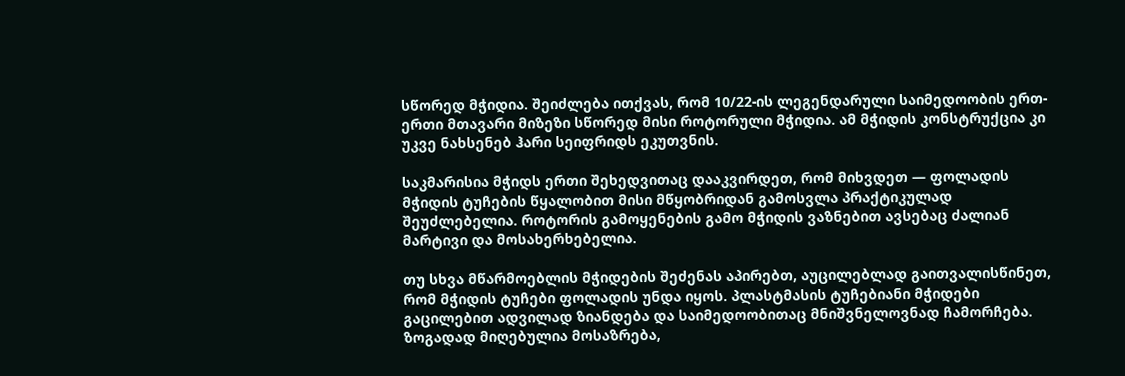სწორედ მჭიდია. შეიძლება ითქვას, რომ 10/22-ის ლეგენდარული საიმედოობის ერთ-ერთი მთავარი მიზეზი სწორედ მისი როტორული მჭიდია. ამ მჭიდის კონსტრუქცია კი უკვე ნახსენებ ჰარი სეიფრიდს ეკუთვნის.

საკმარისია მჭიდს ერთი შეხედვითაც დააკვირდეთ, რომ მიხვდეთ — ფოლადის მჭიდის ტუჩების წყალობით მისი მწყობრიდან გამოსვლა პრაქტიკულად შეუძლებელია. როტორის გამოყენების გამო მჭიდის ვაზნებით ავსებაც ძალიან მარტივი და მოსახერხებელია.

თუ სხვა მწარმოებლის მჭიდების შეძენას აპირებთ, აუცილებლად გაითვალისწინეთ, რომ მჭიდის ტუჩები ფოლადის უნდა იყოს. პლასტმასის ტუჩებიანი მჭიდები გაცილებით ადვილად ზიანდება და საიმედოობითაც მნიშვნელოვნად ჩამორჩება. ზოგადად მიღებულია მოსაზრება,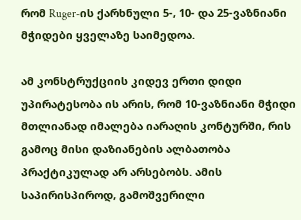რომ Ruger-ის ქარხნული 5-, 10- და 25-ვაზნიანი მჭიდები ყველაზე საიმედოა.

ამ კონსტრუქციის კიდევ ერთი დიდი უპირატესობა ის არის, რომ 10-ვაზნიანი მჭიდი მთლიანად იმალება იარაღის კონტურში, რის გამოც მისი დაზიანების ალბათობა პრაქტიკულად არ არსებობს. ამის საპირისპიროდ, გამოშვერილი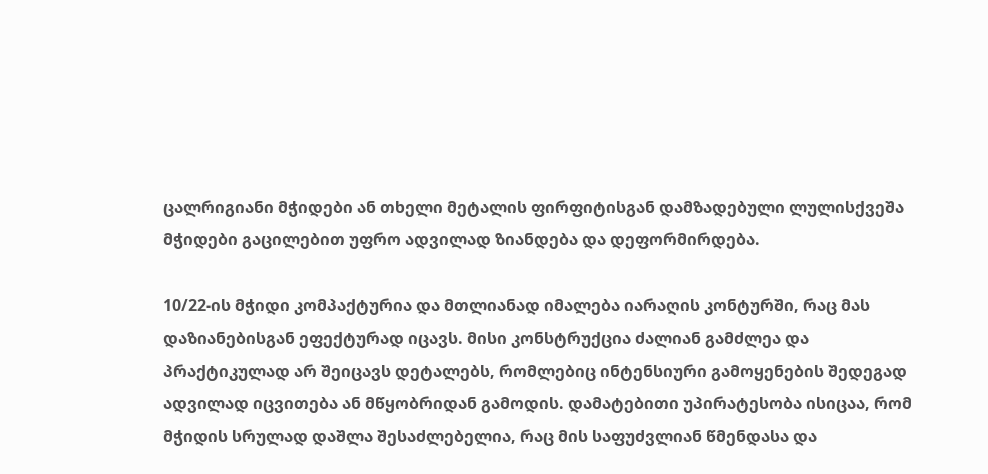ცალრიგიანი მჭიდები ან თხელი მეტალის ფირფიტისგან დამზადებული ლულისქვეშა მჭიდები გაცილებით უფრო ადვილად ზიანდება და დეფორმირდება.

10/22-ის მჭიდი კომპაქტურია და მთლიანად იმალება იარაღის კონტურში, რაც მას დაზიანებისგან ეფექტურად იცავს. მისი კონსტრუქცია ძალიან გამძლეა და პრაქტიკულად არ შეიცავს დეტალებს, რომლებიც ინტენსიური გამოყენების შედეგად ადვილად იცვითება ან მწყობრიდან გამოდის. დამატებითი უპირატესობა ისიცაა, რომ მჭიდის სრულად დაშლა შესაძლებელია, რაც მის საფუძვლიან წმენდასა და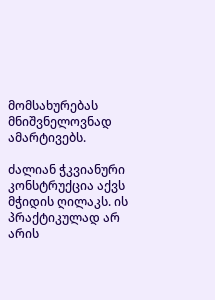მომსახურებას მნიშვნელოვნად ამარტივებს.

ძალიან ჭკვიანური კონსტრუქცია აქვს მჭიდის ღილაკს. ის პრაქტიკულად არ არის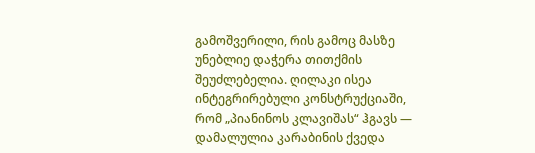გამოშვერილი, რის გამოც მასზე უნებლიე დაჭერა თითქმის შეუძლებელია. ღილაკი ისეა ინტეგრირებული კონსტრუქციაში, რომ „პიანინოს კლავიშას“ ჰგავს — დამალულია კარაბინის ქვედა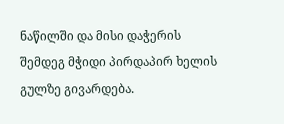ნაწილში და მისი დაჭერის შემდეგ მჭიდი პირდაპირ ხელის გულზე გივარდება.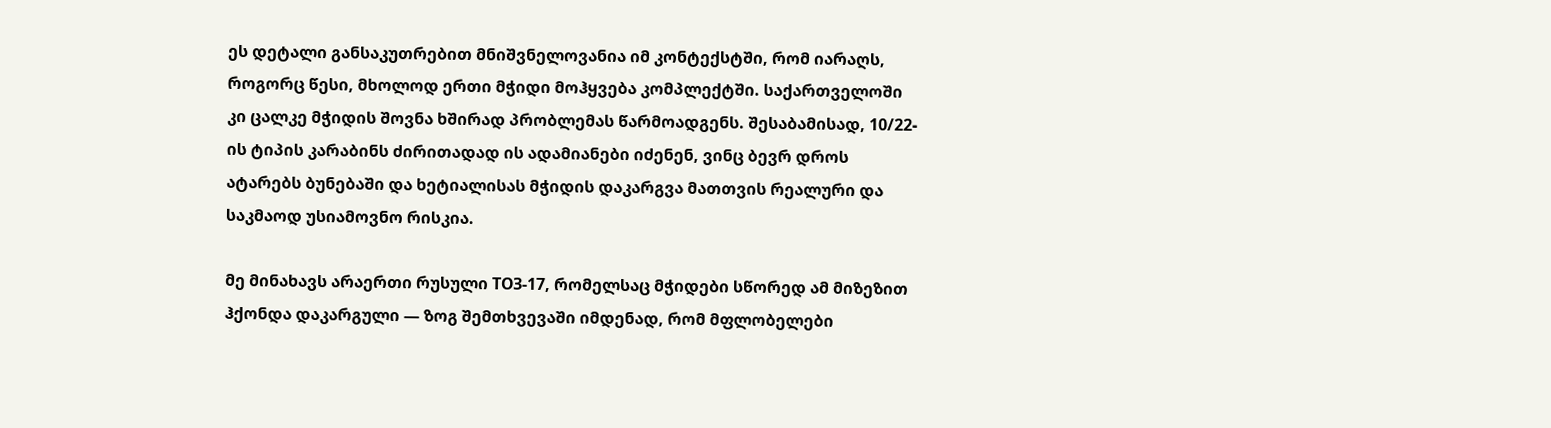ეს დეტალი განსაკუთრებით მნიშვნელოვანია იმ კონტექსტში, რომ იარაღს, როგორც წესი, მხოლოდ ერთი მჭიდი მოჰყვება კომპლექტში. საქართველოში კი ცალკე მჭიდის შოვნა ხშირად პრობლემას წარმოადგენს. შესაბამისად, 10/22-ის ტიპის კარაბინს ძირითადად ის ადამიანები იძენენ, ვინც ბევრ დროს ატარებს ბუნებაში და ხეტიალისას მჭიდის დაკარგვა მათთვის რეალური და საკმაოდ უსიამოვნო რისკია.

მე მინახავს არაერთი რუსული ТОЗ-17, რომელსაც მჭიდები სწორედ ამ მიზეზით ჰქონდა დაკარგული — ზოგ შემთხვევაში იმდენად, რომ მფლობელები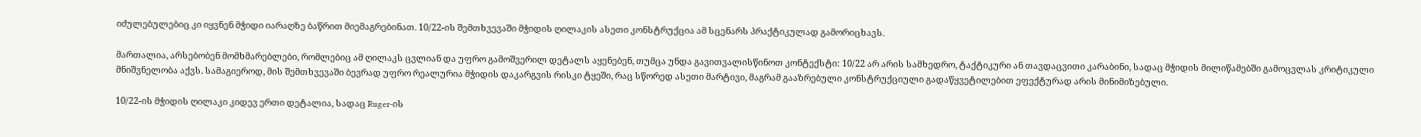იძულებულებიც კი იყვნენ მჭიდი იარაღზე ბაწრით მიემაგრებინათ. 10/22-ის შემთხვევაში მჭიდის ღილაკის ასეთი კონსტრუქცია ამ სცენარს პრაქტიკულად გამორიცხავს.

მართალია, არსებობენ მომხმარებლები, რომლებიც ამ ღილაკს ცვლიან და უფრო გამოშვერილ დეტალს აყენებენ, თუმცა უნდა გავითვალისწინოთ კონტექსტი: 10/22 არ არის სამხედრო, ტაქტიკური ან თავდაცვითი კარაბინი, სადაც მჭიდის მილიწამებში გამოცვლას კრიტიკული მნიშვნელობა აქვს. სამაგიეროდ, მის შემთხვევაში ბევრად უფრო რეალურია მჭიდის დაკარგვის რისკი ტყეში, რაც სწორედ ასეთი მარტივი, მაგრამ გააზრებული კონსტრუქციული გადაწყვეტილებით ეფექტურად არის მინიმიზებული.

10/22-ის მჭიდის ღილაკი კიდევ ერთი დეტალია, სადაც Ruger-ის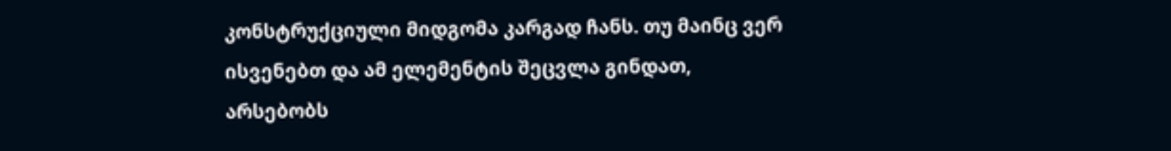კონსტრუქციული მიდგომა კარგად ჩანს. თუ მაინც ვერ ისვენებთ და ამ ელემენტის შეცვლა გინდათ, არსებობს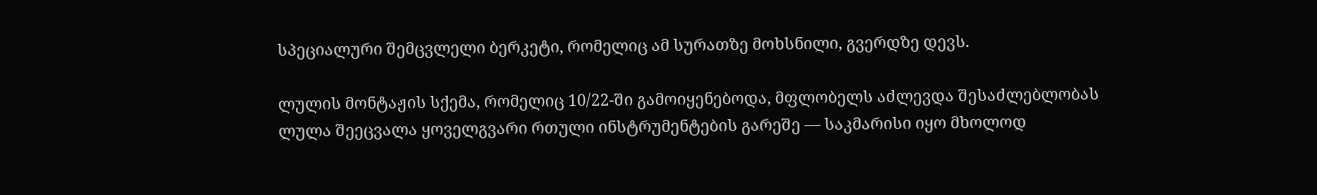სპეციალური შემცვლელი ბერკეტი, რომელიც ამ სურათზე მოხსნილი, გვერდზე დევს.

ლულის მონტაჟის სქემა, რომელიც 10/22-ში გამოიყენებოდა, მფლობელს აძლევდა შესაძლებლობას ლულა შეეცვალა ყოველგვარი რთული ინსტრუმენტების გარეშე — საკმარისი იყო მხოლოდ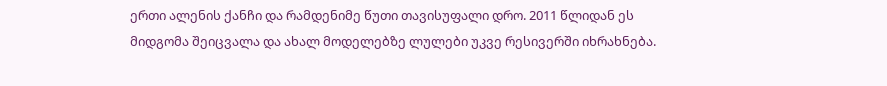ერთი ალენის ქანჩი და რამდენიმე წუთი თავისუფალი დრო. 2011 წლიდან ეს მიდგომა შეიცვალა და ახალ მოდელებზე ლულები უკვე რესივერში იხრახნება.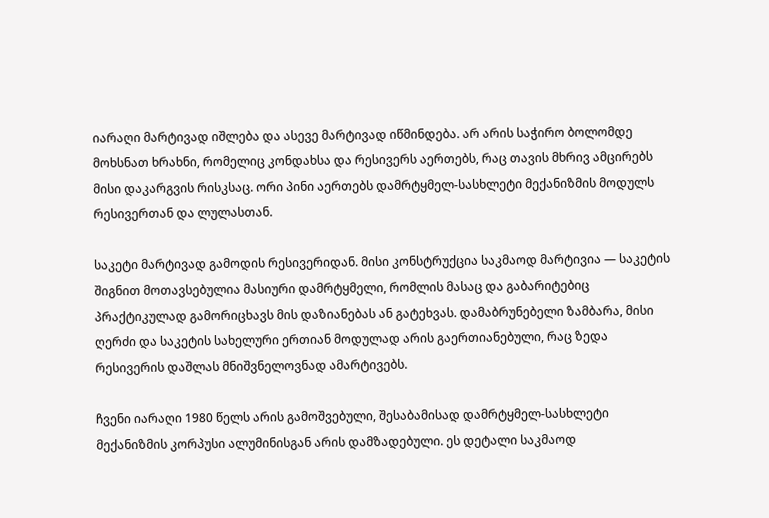იარაღი მარტივად იშლება და ასევე მარტივად იწმინდება. არ არის საჭირო ბოლომდე მოხსნათ ხრახნი, რომელიც კონდახსა და რესივერს აერთებს, რაც თავის მხრივ ამცირებს მისი დაკარგვის რისკსაც. ორი პინი აერთებს დამრტყმელ-სასხლეტი მექანიზმის მოდულს რესივერთან და ლულასთან.

საკეტი მარტივად გამოდის რესივერიდან. მისი კონსტრუქცია საკმაოდ მარტივია — საკეტის შიგნით მოთავსებულია მასიური დამრტყმელი, რომლის მასაც და გაბარიტებიც პრაქტიკულად გამორიცხავს მის დაზიანებას ან გატეხვას. დამაბრუნებელი ზამბარა, მისი ღერძი და საკეტის სახელური ერთიან მოდულად არის გაერთიანებული, რაც ზედა რესივერის დაშლას მნიშვნელოვნად ამარტივებს.

ჩვენი იარაღი 1980 წელს არის გამოშვებული, შესაბამისად დამრტყმელ-სასხლეტი მექანიზმის კორპუსი ალუმინისგან არის დამზადებული. ეს დეტალი საკმაოდ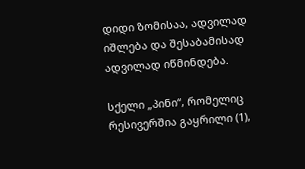დიდი ზომისაა, ადვილად იშლება და შესაბამისად ადვილად იწმინდება.

სქელი „პინი“, რომელიც რესივერშია გაყრილი (1),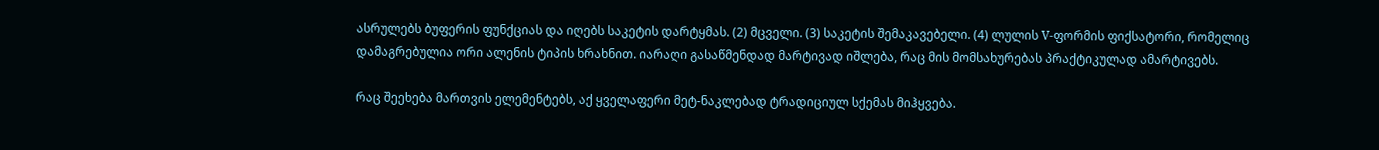ასრულებს ბუფერის ფუნქციას და იღებს საკეტის დარტყმას. (2) მცველი. (3) საკეტის შემაკავებელი. (4) ლულის V-ფორმის ფიქსატორი, რომელიც დამაგრებულია ორი ალენის ტიპის ხრახნით. იარაღი გასაწმენდად მარტივად იშლება, რაც მის მომსახურებას პრაქტიკულად ამარტივებს.

რაც შეეხება მართვის ელემენტებს, აქ ყველაფერი მეტ-ნაკლებად ტრადიციულ სქემას მიჰყვება.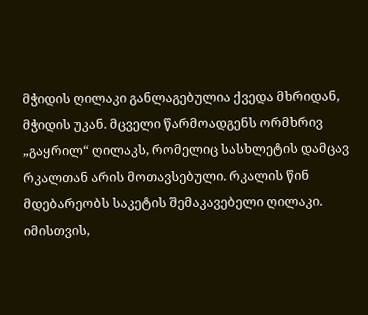მჭიდის ღილაკი განლაგებულია ქვედა მხრიდან, მჭიდის უკან. მცველი წარმოადგენს ორმხრივ „გაყრილ“ ღილაკს, რომელიც სასხლეტის დამცავ რკალთან არის მოთავსებული. რკალის წინ მდებარეობს საკეტის შემაკავებელი ღილაკი. იმისთვის,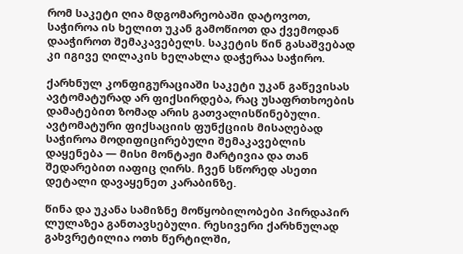რომ საკეტი ღია მდგომარეობაში დატოვოთ, საჭიროა ის ხელით უკან გამოწიოთ და ქვემოდან დააჭიროთ შემაკავებელს. საკეტის წინ გასაშვებად კი იგივე ღილაკის ხელახლა დაჭერაა საჭირო.

ქარხნულ კონფიგურაციაში საკეტი უკან გაწევისას ავტომატურად არ ფიქსირდება, რაც უსაფრთხოების დამატებით ზომად არის გათვალისწინებული. ავტომატური ფიქსაციის ფუნქციის მისაღებად საჭიროა მოდიფიცირებული შემაკავებლის დაყენება — მისი მონტაჟი მარტივია და თან შედარებით იაფიც ღირს. ჩვენ სწორედ ასეთი დეტალი დავაყენეთ კარაბინზე.

წინა და უკანა სამიზნე მოწყობილობები პირდაპირ ლულაზეა განთავსებული. რესივერი ქარხნულად გახვრეტილია ოთხ წერტილში,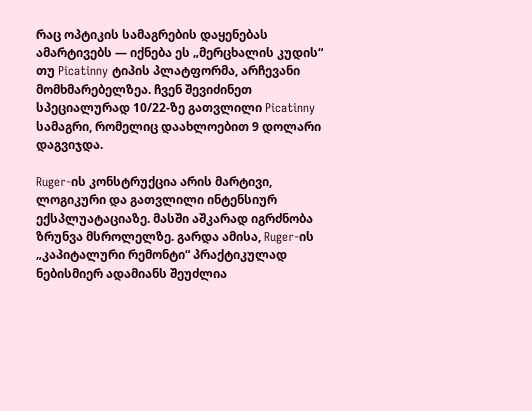რაც ოპტიკის სამაგრების დაყენებას ამარტივებს — იქნება ეს „მერცხალის კუდის“ თუ Picatinny ტიპის პლატფორმა, არჩევანი მომხმარებელზეა. ჩვენ შევიძინეთ სპეციალურად 10/22-ზე გათვლილი Picatinny სამაგრი, რომელიც დაახლოებით 9 დოლარი დაგვიჯდა.

Ruger-ის კონსტრუქცია არის მარტივი, ლოგიკური და გათვლილი ინტენსიურ ექსპლუატაციაზე. მასში აშკარად იგრძნობა ზრუნვა მსროლელზე. გარდა ამისა, Ruger-ის „კაპიტალური რემონტი“ პრაქტიკულად ნებისმიერ ადამიანს შეუძლია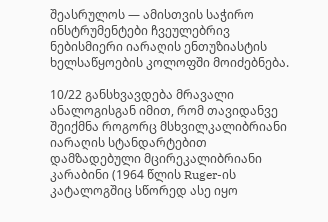შეასრულოს — ამისთვის საჭირო ინსტრუმენტები ჩვეულებრივ ნებისმიერი იარაღის ენთუზიასტის ხელსაწყოების კოლოფში მოიძებნება.

10/22 განსხვავდება მრავალი ანალოგისგან იმით, რომ თავიდანვე შეიქმნა როგორც მსხვილკალიბრიანი იარაღის სტანდარტებით დამზადებული მცირეკალიბრიანი კარაბინი (1964 წლის Ruger-ის კატალოგშიც სწორედ ასე იყო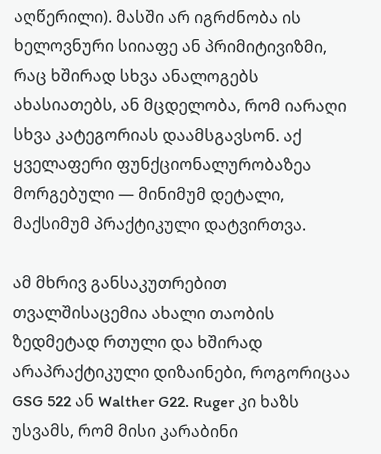აღწერილი). მასში არ იგრძნობა ის ხელოვნური სიიაფე ან პრიმიტივიზმი, რაც ხშირად სხვა ანალოგებს ახასიათებს, ან მცდელობა, რომ იარაღი სხვა კატეგორიას დაამსგავსონ. აქ ყველაფერი ფუნქციონალურობაზეა მორგებული — მინიმუმ დეტალი, მაქსიმუმ პრაქტიკული დატვირთვა.

ამ მხრივ განსაკუთრებით თვალშისაცემია ახალი თაობის ზედმეტად რთული და ხშირად არაპრაქტიკული დიზაინები, როგორიცაა GSG 522 ან Walther G22. Ruger კი ხაზს უსვამს, რომ მისი კარაბინი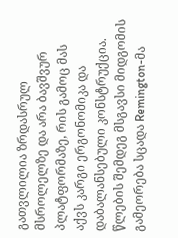გათვლილია ზრდასრულ მსროლელზე და არა ბავშვურ პლატფორმაზე, რის გამოც მას აქვს კარგი ერგონომიკა და დაბალანსებული კონსტრუქცია. წლების შემდეგ მსგავსი მიდგომის გამეორება სცადა Remington-მა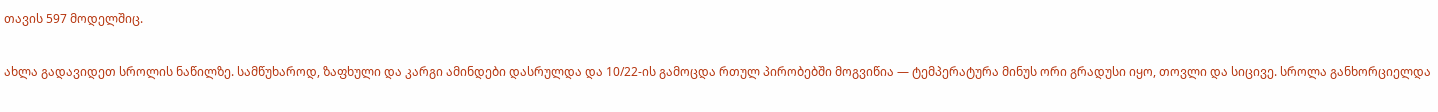თავის 597 მოდელშიც.

ახლა გადავიდეთ სროლის ნაწილზე. სამწუხაროდ, ზაფხული და კარგი ამინდები დასრულდა და 10/22-ის გამოცდა რთულ პირობებში მოგვიწია — ტემპერატურა მინუს ორი გრადუსი იყო, თოვლი და სიცივე. სროლა განხორციელდა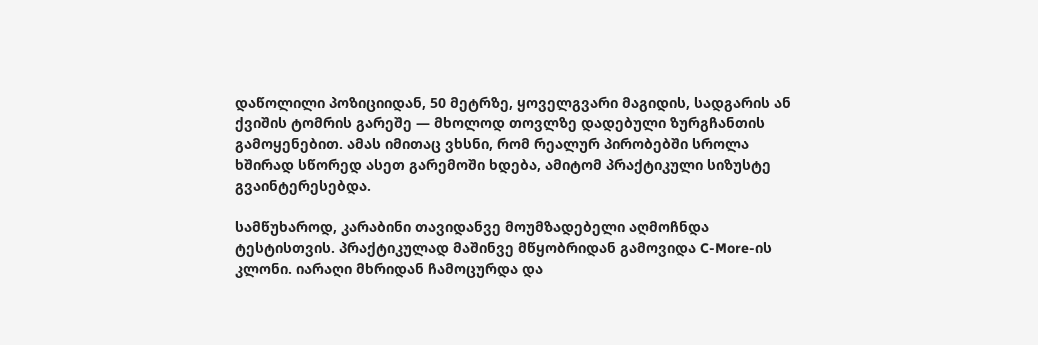დაწოლილი პოზიციიდან, 50 მეტრზე, ყოველგვარი მაგიდის, სადგარის ან ქვიშის ტომრის გარეშე — მხოლოდ თოვლზე დადებული ზურგჩანთის გამოყენებით. ამას იმითაც ვხსნი, რომ რეალურ პირობებში სროლა ხშირად სწორედ ასეთ გარემოში ხდება, ამიტომ პრაქტიკული სიზუსტე გვაინტერესებდა.

სამწუხაროდ, კარაბინი თავიდანვე მოუმზადებელი აღმოჩნდა ტესტისთვის. პრაქტიკულად მაშინვე მწყობრიდან გამოვიდა C-More-ის კლონი. იარაღი მხრიდან ჩამოცურდა და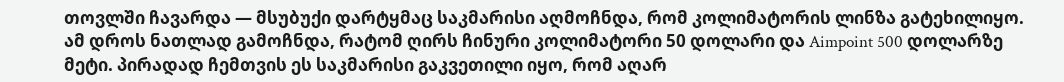თოვლში ჩავარდა — მსუბუქი დარტყმაც საკმარისი აღმოჩნდა, რომ კოლიმატორის ლინზა გატეხილიყო. ამ დროს ნათლად გამოჩნდა, რატომ ღირს ჩინური კოლიმატორი 50 დოლარი და Aimpoint 500 დოლარზე მეტი. პირადად ჩემთვის ეს საკმარისი გაკვეთილი იყო, რომ აღარ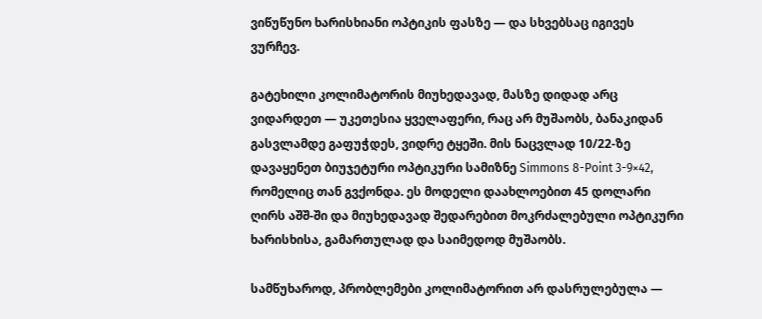ვიწუწუნო ხარისხიანი ოპტიკის ფასზე — და სხვებსაც იგივეს ვურჩევ.

გატეხილი კოლიმატორის მიუხედავად, მასზე დიდად არც ვიდარდეთ — უკეთესია ყველაფერი, რაც არ მუშაობს, ბანაკიდან გასვლამდე გაფუჭდეს, ვიდრე ტყეში. მის ნაცვლად 10/22-ზე დავაყენეთ ბიუჯეტური ოპტიკური სამიზნე Simmons 8-Point 3-9×42, რომელიც თან გვქონდა. ეს მოდელი დაახლოებით 45 დოლარი ღირს აშშ-ში და მიუხედავად შედარებით მოკრძალებული ოპტიკური ხარისხისა, გამართულად და საიმედოდ მუშაობს.

სამწუხაროდ, პრობლემები კოლიმატორით არ დასრულებულა —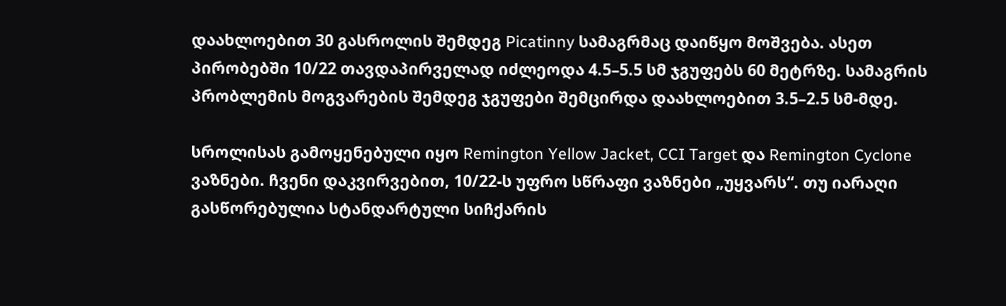დაახლოებით 30 გასროლის შემდეგ Picatinny სამაგრმაც დაიწყო მოშვება. ასეთ პირობებში 10/22 თავდაპირველად იძლეოდა 4.5–5.5 სმ ჯგუფებს 60 მეტრზე. სამაგრის პრობლემის მოგვარების შემდეგ ჯგუფები შემცირდა დაახლოებით 3.5–2.5 სმ-მდე.

სროლისას გამოყენებული იყო Remington Yellow Jacket, CCI Target და Remington Cyclone ვაზნები. ჩვენი დაკვირვებით, 10/22-ს უფრო სწრაფი ვაზნები „უყვარს“. თუ იარაღი გასწორებულია სტანდარტული სიჩქარის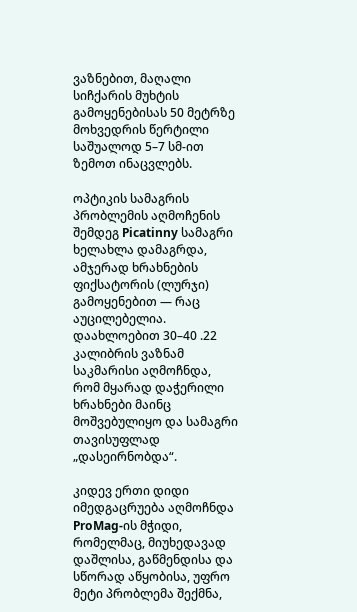ვაზნებით, მაღალი სიჩქარის მუხტის გამოყენებისას 50 მეტრზე მოხვედრის წერტილი საშუალოდ 5–7 სმ-ით ზემოთ ინაცვლებს.

ოპტიკის სამაგრის პრობლემის აღმოჩენის შემდეგ Picatinny სამაგრი ხელახლა დამაგრდა, ამჯერად ხრახნების ფიქსატორის (ლურჯი) გამოყენებით — რაც აუცილებელია. დაახლოებით 30–40 .22 კალიბრის ვაზნამ საკმარისი აღმოჩნდა, რომ მყარად დაჭერილი ხრახნები მაინც მოშვებულიყო და სამაგრი თავისუფლად „დასეირნობდა“.

კიდევ ერთი დიდი იმედგაცრუება აღმოჩნდა ProMag-ის მჭიდი, რომელმაც, მიუხედავად დაშლისა, გაწმენდისა და სწორად აწყობისა, უფრო მეტი პრობლემა შექმნა,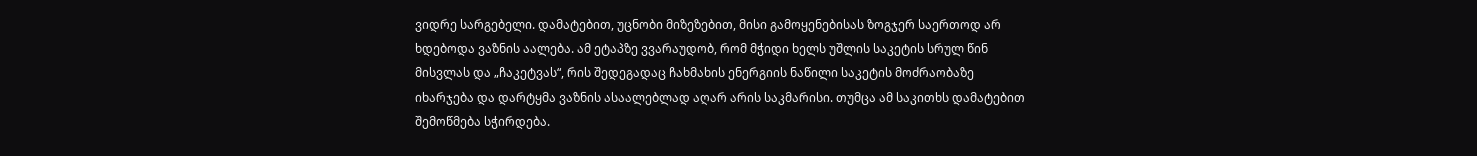ვიდრე სარგებელი. დამატებით, უცნობი მიზეზებით, მისი გამოყენებისას ზოგჯერ საერთოდ არ ხდებოდა ვაზნის აალება. ამ ეტაპზე ვვარაუდობ, რომ მჭიდი ხელს უშლის საკეტის სრულ წინ მისვლას და „ჩაკეტვას“, რის შედეგადაც ჩახმახის ენერგიის ნაწილი საკეტის მოძრაობაზე იხარჯება და დარტყმა ვაზნის ასაალებლად აღარ არის საკმარისი. თუმცა ამ საკითხს დამატებით შემოწმება სჭირდება.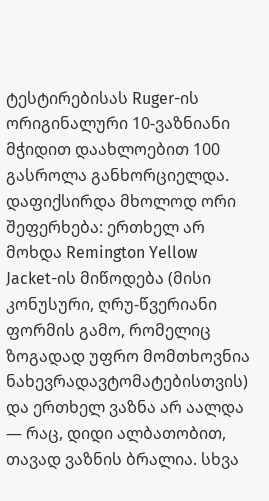ტესტირებისას Ruger-ის ორიგინალური 10-ვაზნიანი მჭიდით დაახლოებით 100 გასროლა განხორციელდა. დაფიქსირდა მხოლოდ ორი შეფერხება: ერთხელ არ მოხდა Remington Yellow Jacket-ის მიწოდება (მისი კონუსური, ღრუ-წვერიანი ფორმის გამო, რომელიც ზოგადად უფრო მომთხოვნია ნახევრადავტომატებისთვის) და ერთხელ ვაზნა არ აალდა — რაც, დიდი ალბათობით, თავად ვაზნის ბრალია. სხვა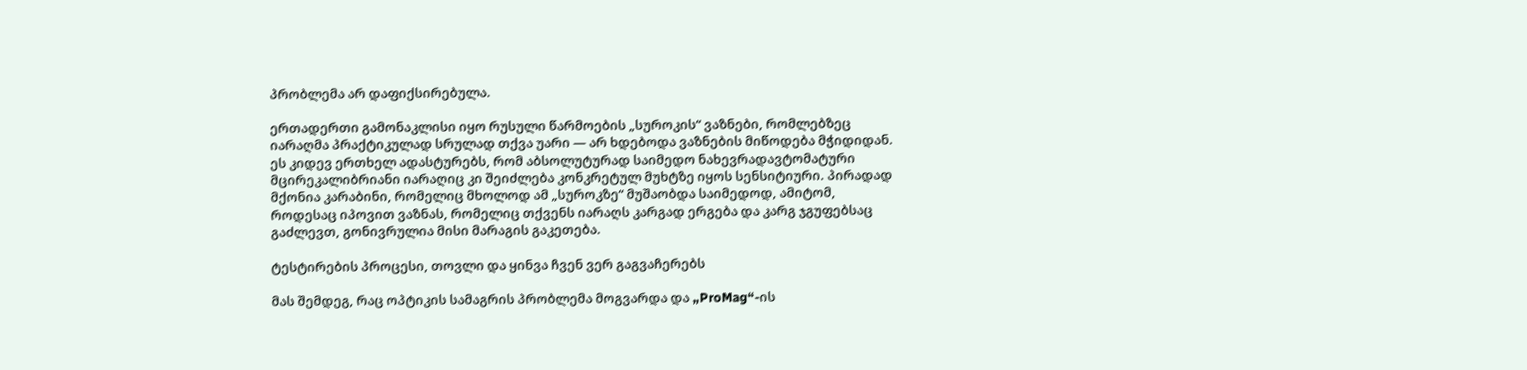პრობლემა არ დაფიქსირებულა.

ერთადერთი გამონაკლისი იყო რუსული წარმოების „სუროკის“ ვაზნები, რომლებზეც იარაღმა პრაქტიკულად სრულად თქვა უარი — არ ხდებოდა ვაზნების მიწოდება მჭიდიდან. ეს კიდევ ერთხელ ადასტურებს, რომ აბსოლუტურად საიმედო ნახევრადავტომატური მცირეკალიბრიანი იარაღიც კი შეიძლება კონკრეტულ მუხტზე იყოს სენსიტიური. პირადად მქონია კარაბინი, რომელიც მხოლოდ ამ „სუროკზე“ მუშაობდა საიმედოდ, ამიტომ, როდესაც იპოვით ვაზნას, რომელიც თქვენს იარაღს კარგად ერგება და კარგ ჯგუფებსაც გაძლევთ, გონივრულია მისი მარაგის გაკეთება.

ტესტირების პროცესი, თოვლი და ყინვა ჩვენ ვერ გაგვაჩერებს

მას შემდეგ, რაც ოპტიკის სამაგრის პრობლემა მოგვარდა და „ProMag“-ის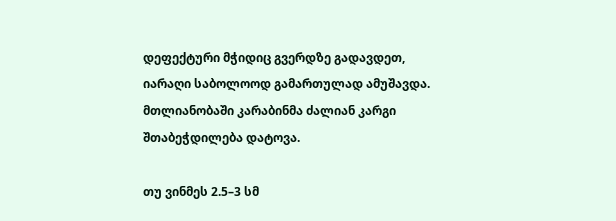დეფექტური მჭიდიც გვერდზე გადავდეთ, იარაღი საბოლოოდ გამართულად ამუშავდა. მთლიანობაში კარაბინმა ძალიან კარგი შთაბეჭდილება დატოვა.

თუ ვინმეს 2.5–3 სმ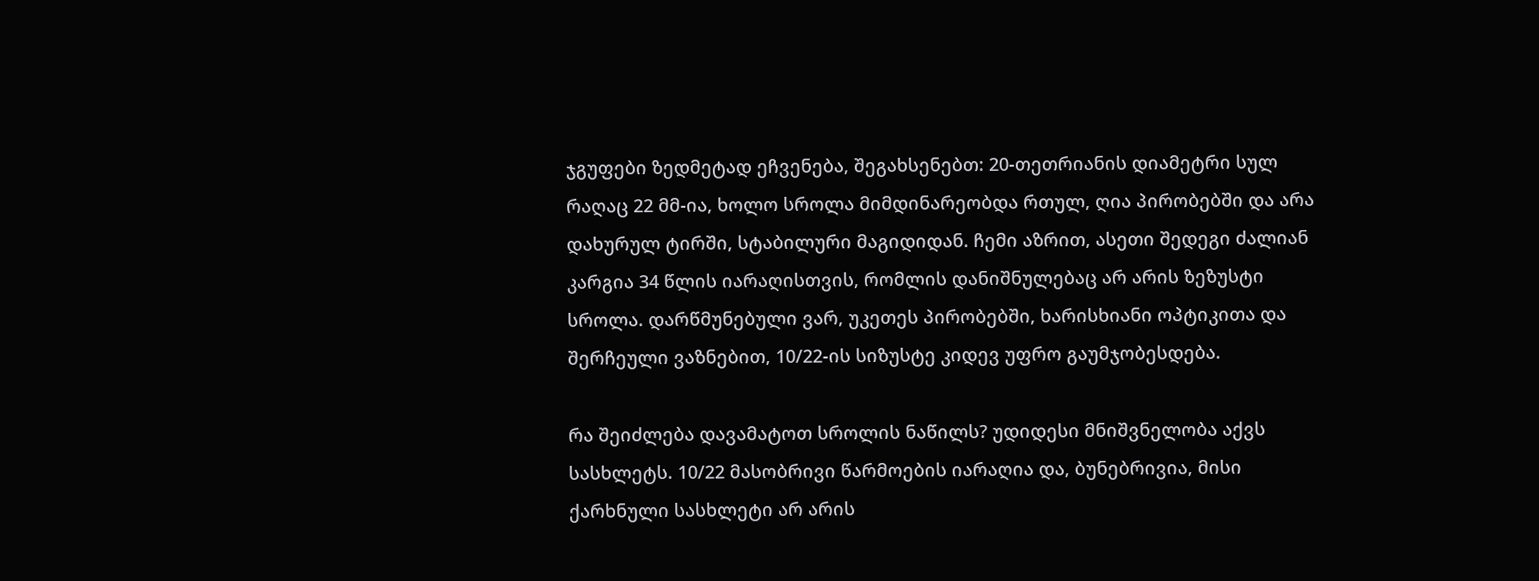ჯგუფები ზედმეტად ეჩვენება, შეგახსენებთ: 20-თეთრიანის დიამეტრი სულ რაღაც 22 მმ-ია, ხოლო სროლა მიმდინარეობდა რთულ, ღია პირობებში და არა დახურულ ტირში, სტაბილური მაგიდიდან. ჩემი აზრით, ასეთი შედეგი ძალიან კარგია 34 წლის იარაღისთვის, რომლის დანიშნულებაც არ არის ზეზუსტი სროლა. დარწმუნებული ვარ, უკეთეს პირობებში, ხარისხიანი ოპტიკითა და შერჩეული ვაზნებით, 10/22-ის სიზუსტე კიდევ უფრო გაუმჯობესდება.

რა შეიძლება დავამატოთ სროლის ნაწილს? უდიდესი მნიშვნელობა აქვს სასხლეტს. 10/22 მასობრივი წარმოების იარაღია და, ბუნებრივია, მისი ქარხნული სასხლეტი არ არის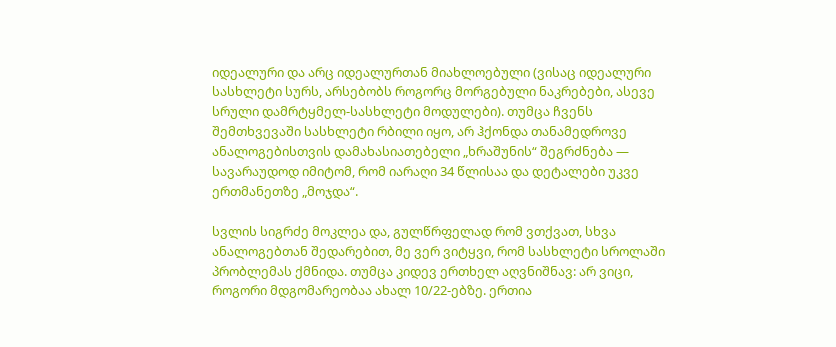იდეალური და არც იდეალურთან მიახლოებული (ვისაც იდეალური სასხლეტი სურს, არსებობს როგორც მორგებული ნაკრებები, ასევე სრული დამრტყმელ-სასხლეტი მოდულები). თუმცა ჩვენს შემთხვევაში სასხლეტი რბილი იყო, არ ჰქონდა თანამედროვე ანალოგებისთვის დამახასიათებელი „ხრაშუნის“ შეგრძნება — სავარაუდოდ იმიტომ, რომ იარაღი 34 წლისაა და დეტალები უკვე ერთმანეთზე „მოჯდა“.

სვლის სიგრძე მოკლეა და, გულწრფელად რომ ვთქვათ, სხვა ანალოგებთან შედარებით, მე ვერ ვიტყვი, რომ სასხლეტი სროლაში პრობლემას ქმნიდა. თუმცა კიდევ ერთხელ აღვნიშნავ: არ ვიცი, როგორი მდგომარეობაა ახალ 10/22-ებზე. ერთია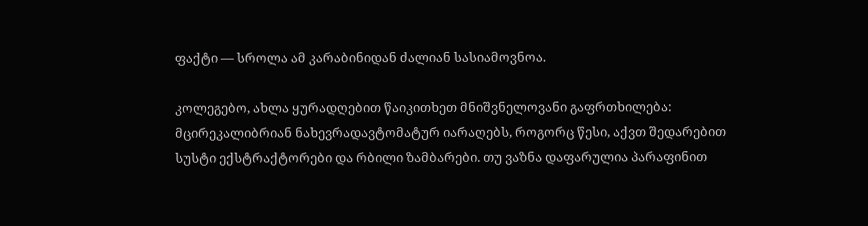ფაქტი — სროლა ამ კარაბინიდან ძალიან სასიამოვნოა.

კოლეგებო, ახლა ყურადღებით წაიკითხეთ მნიშვნელოვანი გაფრთხილება: მცირეკალიბრიან ნახევრადავტომატურ იარაღებს, როგორც წესი, აქვთ შედარებით სუსტი ექსტრაქტორები და რბილი ზამბარები. თუ ვაზნა დაფარულია პარაფინით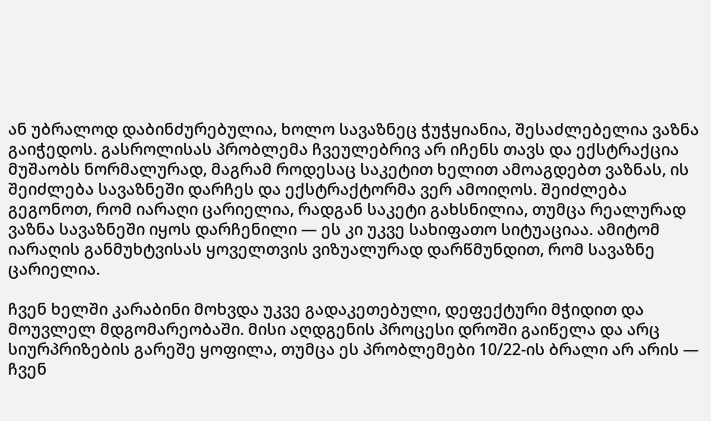ან უბრალოდ დაბინძურებულია, ხოლო სავაზნეც ჭუჭყიანია, შესაძლებელია ვაზნა გაიჭედოს. გასროლისას პრობლემა ჩვეულებრივ არ იჩენს თავს და ექსტრაქცია მუშაობს ნორმალურად, მაგრამ როდესაც საკეტით ხელით ამოაგდებთ ვაზნას, ის შეიძლება სავაზნეში დარჩეს და ექსტრაქტორმა ვერ ამოიღოს. შეიძლება გეგონოთ, რომ იარაღი ცარიელია, რადგან საკეტი გახსნილია, თუმცა რეალურად ვაზნა სავაზნეში იყოს დარჩენილი — ეს კი უკვე სახიფათო სიტუაციაა. ამიტომ იარაღის განმუხტვისას ყოველთვის ვიზუალურად დარწმუნდით, რომ სავაზნე ცარიელია.

ჩვენ ხელში კარაბინი მოხვდა უკვე გადაკეთებული, დეფექტური მჭიდით და მოუვლელ მდგომარეობაში. მისი აღდგენის პროცესი დროში გაიწელა და არც სიურპრიზების გარეშე ყოფილა, თუმცა ეს პრობლემები 10/22-ის ბრალი არ არის — ჩვენ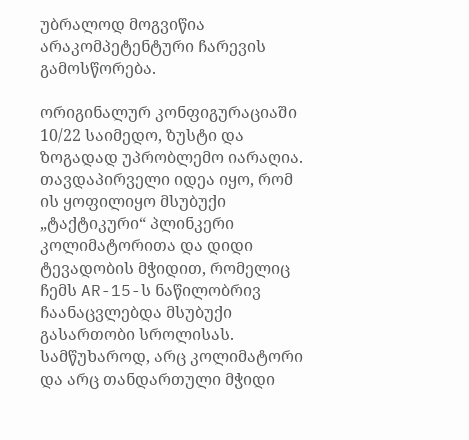უბრალოდ მოგვიწია არაკომპეტენტური ჩარევის გამოსწორება.

ორიგინალურ კონფიგურაციაში 10/22 საიმედო, ზუსტი და ზოგადად უპრობლემო იარაღია. თავდაპირველი იდეა იყო, რომ ის ყოფილიყო მსუბუქი „ტაქტიკური“ პლინკერი კოლიმატორითა და დიდი ტევადობის მჭიდით, რომელიც ჩემს AR-15-ს ნაწილობრივ ჩაანაცვლებდა მსუბუქი გასართობი სროლისას. სამწუხაროდ, არც კოლიმატორი და არც თანდართული მჭიდი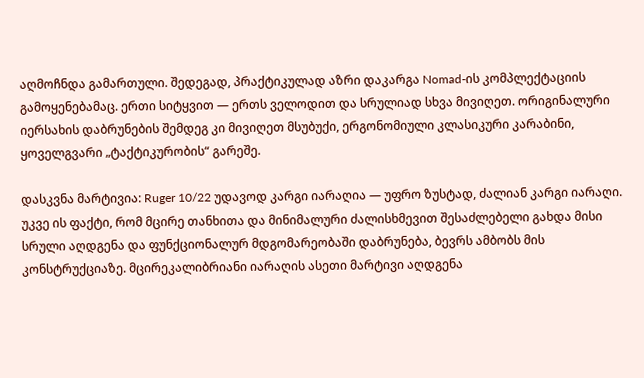აღმოჩნდა გამართული. შედეგად, პრაქტიკულად აზრი დაკარგა Nomad-ის კომპლექტაციის გამოყენებამაც. ერთი სიტყვით — ერთს ველოდით და სრულიად სხვა მივიღეთ. ორიგინალური იერსახის დაბრუნების შემდეგ კი მივიღეთ მსუბუქი, ერგონომიული კლასიკური კარაბინი, ყოველგვარი „ტაქტიკურობის“ გარეშე.

დასკვნა მარტივია: Ruger 10/22 უდავოდ კარგი იარაღია — უფრო ზუსტად, ძალიან კარგი იარაღი. უკვე ის ფაქტი, რომ მცირე თანხითა და მინიმალური ძალისხმევით შესაძლებელი გახდა მისი სრული აღდგენა და ფუნქციონალურ მდგომარეობაში დაბრუნება, ბევრს ამბობს მის კონსტრუქციაზე. მცირეკალიბრიანი იარაღის ასეთი მარტივი აღდგენა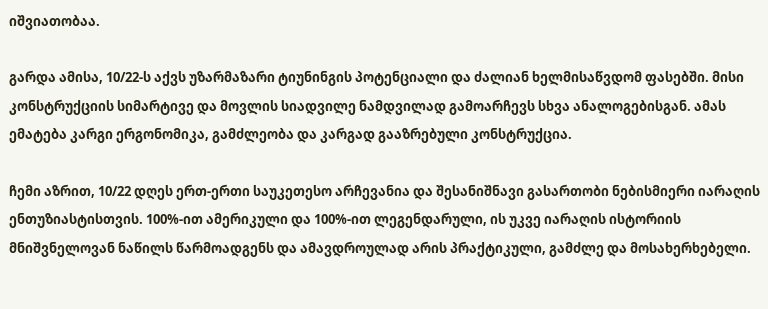იშვიათობაა.

გარდა ამისა, 10/22-ს აქვს უზარმაზარი ტიუნინგის პოტენციალი და ძალიან ხელმისაწვდომ ფასებში. მისი კონსტრუქციის სიმარტივე და მოვლის სიადვილე ნამდვილად გამოარჩევს სხვა ანალოგებისგან. ამას ემატება კარგი ერგონომიკა, გამძლეობა და კარგად გააზრებული კონსტრუქცია.

ჩემი აზრით, 10/22 დღეს ერთ-ერთი საუკეთესო არჩევანია და შესანიშნავი გასართობი ნებისმიერი იარაღის ენთუზიასტისთვის. 100%-ით ამერიკული და 100%-ით ლეგენდარული, ის უკვე იარაღის ისტორიის მნიშვნელოვან ნაწილს წარმოადგენს და ამავდროულად არის პრაქტიკული, გამძლე და მოსახერხებელი.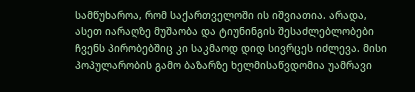სამწუხაროა, რომ საქართველოში ის იშვიათია. არადა, ასეთ იარაღზე მუშაობა და ტიუნინგის შესაძლებლობები ჩვენს პირობებშიც კი საკმაოდ დიდ სივრცეს იძლევა. მისი პოპულარობის გამო ბაზარზე ხელმისაწვდომია უამრავი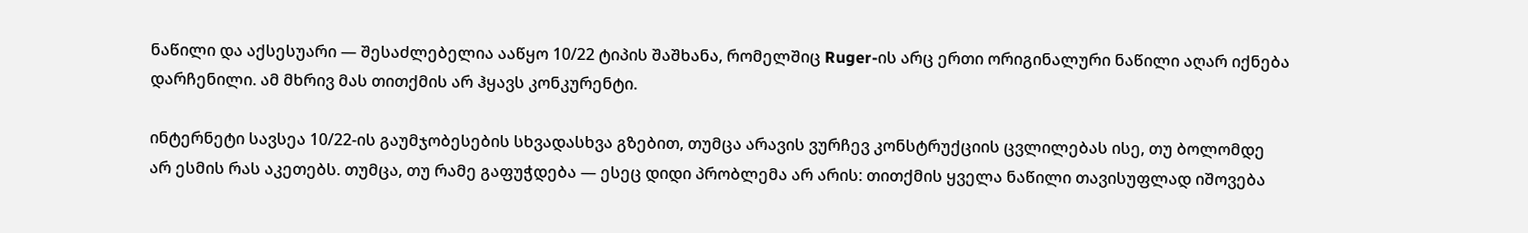ნაწილი და აქსესუარი — შესაძლებელია ააწყო 10/22 ტიპის შაშხანა, რომელშიც Ruger-ის არც ერთი ორიგინალური ნაწილი აღარ იქნება დარჩენილი. ამ მხრივ მას თითქმის არ ჰყავს კონკურენტი.

ინტერნეტი სავსეა 10/22-ის გაუმჯობესების სხვადასხვა გზებით, თუმცა არავის ვურჩევ კონსტრუქციის ცვლილებას ისე, თუ ბოლომდე არ ესმის რას აკეთებს. თუმცა, თუ რამე გაფუჭდება — ესეც დიდი პრობლემა არ არის: თითქმის ყველა ნაწილი თავისუფლად იშოვება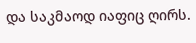და საკმაოდ იაფიც ღირს.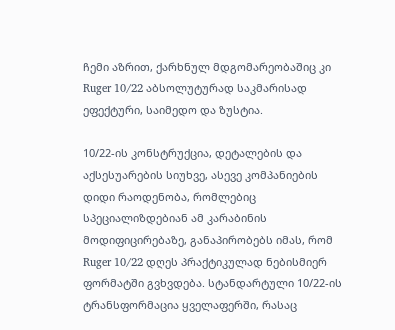ჩემი აზრით, ქარხნულ მდგომარეობაშიც კი Ruger 10/22 აბსოლუტურად საკმარისად ეფექტური, საიმედო და ზუსტია.

10/22-ის კონსტრუქცია, დეტალების და აქსესუარების სიუხვე, ასევე კომპანიების დიდი რაოდენობა, რომლებიც სპეციალიზდებიან ამ კარაბინის მოდიფიცირებაზე, განაპირობებს იმას, რომ Ruger 10/22 დღეს პრაქტიკულად ნებისმიერ ფორმატში გვხვდება. სტანდარტული 10/22-ის ტრანსფორმაცია ყველაფერში, რასაც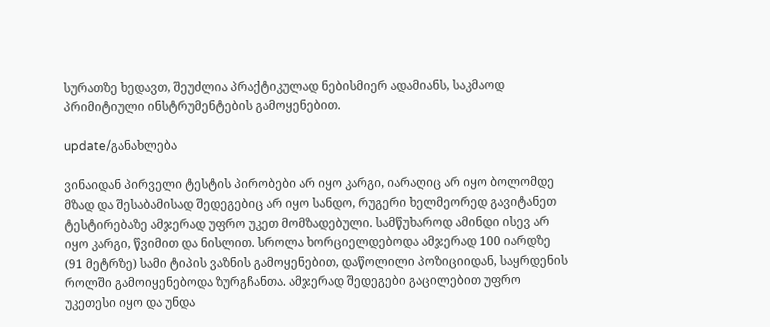სურათზე ხედავთ, შეუძლია პრაქტიკულად ნებისმიერ ადამიანს, საკმაოდ პრიმიტიული ინსტრუმენტების გამოყენებით.

update/განახლება

ვინაიდან პირველი ტესტის პირობები არ იყო კარგი, იარაღიც არ იყო ბოლომდე მზად და შესაბამისად შედეგებიც არ იყო სანდო, რუგერი ხელმეორედ გავიტანეთ ტესტირებაზე ამჯერად უფრო უკეთ მომზადებული. სამწუხაროდ ამინდი ისევ არ იყო კარგი, წვიმით და ნისლით. სროლა ხორციელდებოდა ამჯერად 100 იარდზე (91 მეტრზე) სამი ტიპის ვაზნის გამოყენებით, დაწოლილი პოზიციიდან, საყრდენის როლში გამოიყენებოდა ზურგჩანთა. ამჯერად შედეგები გაცილებით უფრო უკეთესი იყო და უნდა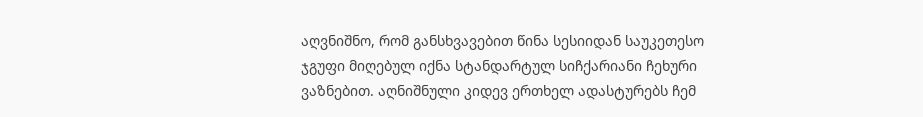აღვნიშნო, რომ განსხვავებით წინა სესიიდან საუკეთესო ჯგუფი მიღებულ იქნა სტანდარტულ სიჩქარიანი ჩეხური ვაზნებით. აღნიშნული კიდევ ერთხელ ადასტურებს ჩემ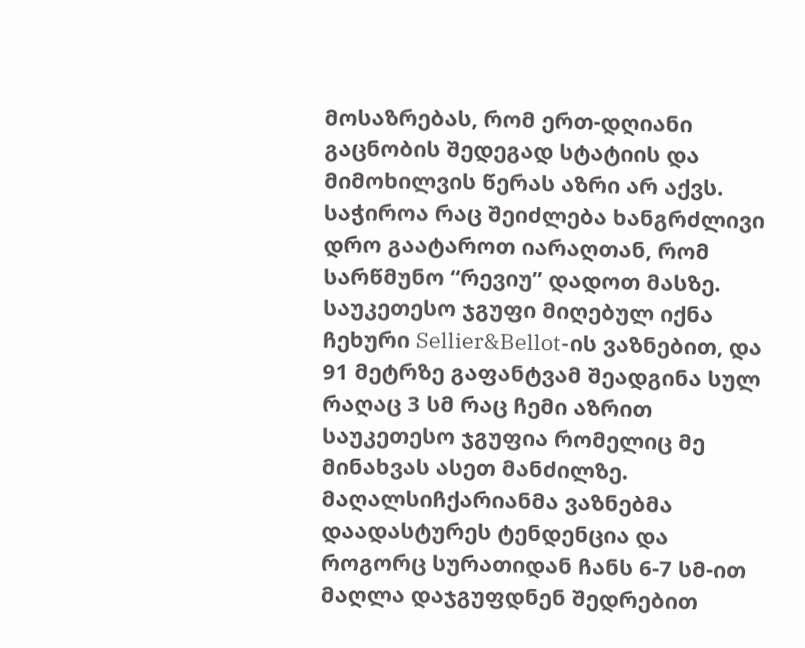მოსაზრებას, რომ ერთ-დღიანი გაცნობის შედეგად სტატიის და მიმოხილვის წერას აზრი არ აქვს. საჭიროა რაც შეიძლება ხანგრძლივი დრო გაატაროთ იარაღთან, რომ სარწმუნო “რევიუ” დადოთ მასზე. საუკეთესო ჯგუფი მიღებულ იქნა ჩეხური Sellier&Bellot-ის ვაზნებით, და 91 მეტრზე გაფანტვამ შეადგინა სულ რაღაც 3 სმ რაც ჩემი აზრით საუკეთესო ჯგუფია რომელიც მე მინახვას ასეთ მანძილზე. მაღალსიჩქარიანმა ვაზნებმა დაადასტურეს ტენდენცია და როგორც სურათიდან ჩანს 6-7 სმ-ით მაღლა დაჯგუფდნენ შედრებით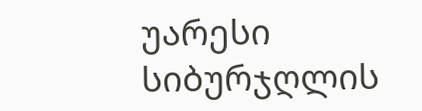უარესი სიბურჯღლის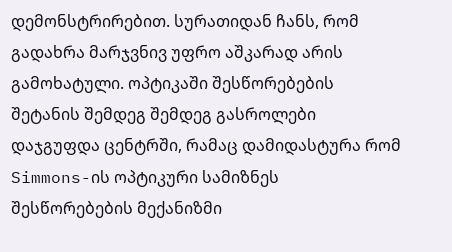დემონსტრირებით. სურათიდან ჩანს, რომ გადახრა მარჯვნივ უფრო აშკარად არის გამოხატული. ოპტიკაში შესწორებების შეტანის შემდეგ შემდეგ გასროლები დაჯგუფდა ცენტრში, რამაც დამიდასტურა რომ Simmons-ის ოპტიკური სამიზნეს შესწორებების მექანიზმი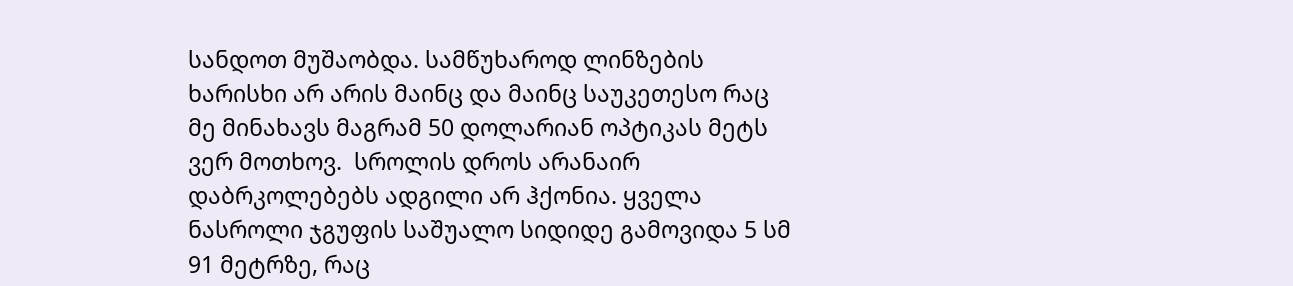სანდოთ მუშაობდა. სამწუხაროდ ლინზების ხარისხი არ არის მაინც და მაინც საუკეთესო რაც მე მინახავს მაგრამ 50 დოლარიან ოპტიკას მეტს ვერ მოთხოვ.  სროლის დროს არანაირ დაბრკოლებებს ადგილი არ ჰქონია. ყველა ნასროლი ჯგუფის საშუალო სიდიდე გამოვიდა 5 სმ 91 მეტრზე, რაც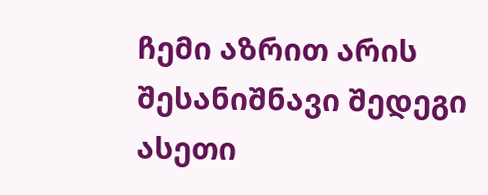ჩემი აზრით არის შესანიშნავი შედეგი ასეთი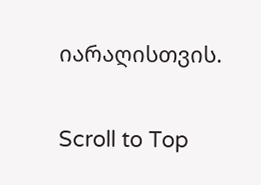იარაღისთვის.

Scroll to Top